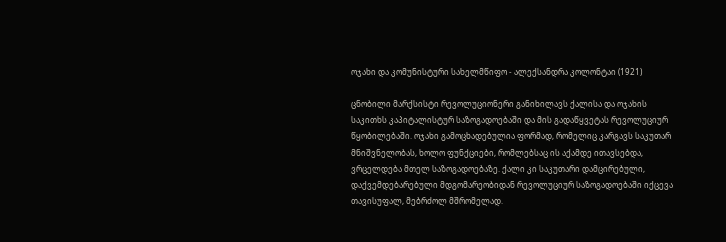ოჯახი და კომუნისტური სახელმწიფო - ალექსანდრა კოლონტაი (1921)

ცნობილი მარქსისტი რევოლუციონერი განიხილავს ქალისა და ოჯახის საკითხს კაპიტალისტურ საზოგადოებაში და მის გადაწყვეტას რევოლუციურ წყობილებაში. ოჯახი გამოცხადებულია ფორმად, რომელიც კარგავს საკუთარ მნიშვნელობას, ხოლო ფუნქციები, რომლებსაც ის აქამდე ითავსებდა, ვრცელდება მთელ საზოგადოებაზე. ქალი კი საკუთარი დამცირებული, დაქვემდებარებული მდგომარეობიდან რევოლუციურ საზოგადოებაში იქცევა თავისუფალ, მებრძოლ მშრომელად.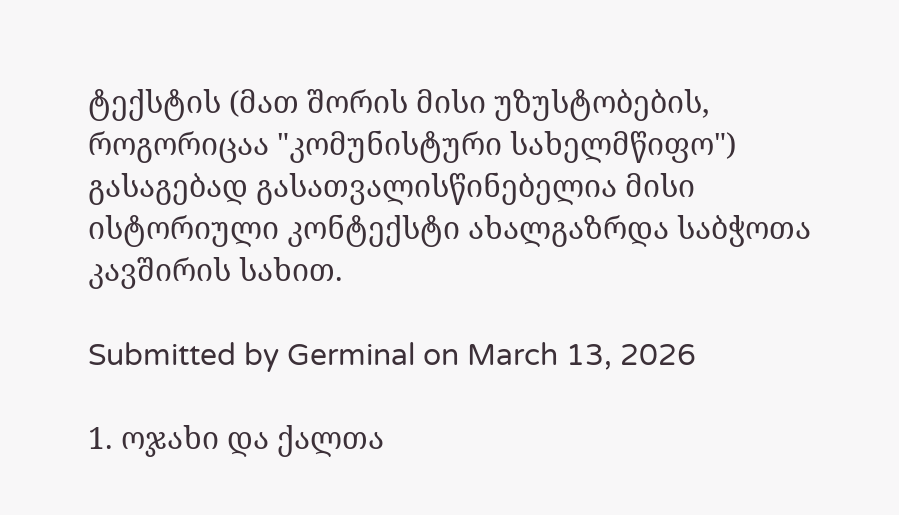ტექსტის (მათ შორის მისი უზუსტობების, როგორიცაა "კომუნისტური სახელმწიფო") გასაგებად გასათვალისწინებელია მისი ისტორიული კონტექსტი ახალგაზრდა საბჭოთა კავშირის სახით.

Submitted by Germinal on March 13, 2026

1. ოჯახი და ქალთა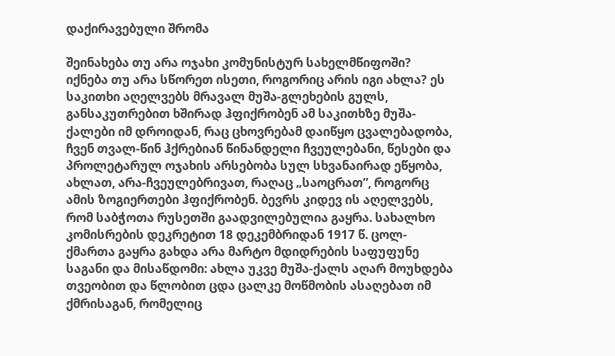დაქირავებული შრომა

შეინახება თუ არა ოჯახი კომუნისტურ სახელმწიფოში? იქნება თუ არა სწორეთ ისეთი, როგორიც არის იგი ახლა? ეს საკითხი აღელვებს მრავალ მუშა-გლეხების გულს, განსაკუთრებით ხშირად ჰფიქრობენ ამ საკითხზე მუშა-ქალები იმ დროიდან, რაც ცხოვრებამ დაიწყო ცვალებადობა, ჩვენ თვალ-წინ ჰქრებიან წინანდელი ჩვეულებანი, წესები და პროლეტარულ ოჯახის არსებობა სულ სხვანაირად ეწყობა, ახლათ, არა-ჩვეულებრივათ, რაღაც „საოცრათ”, როგორც ამის ზოგიერთები ჰფიქრობენ. ბევრს კიდევ ის აღელვებს, რომ საბჭოთა რუსეთში გაადვილებულია გაყრა. სახალხო კომისრების დეკრეტით 18 დეკემბრიდან 1917 წ. ცოლ-ქმართა გაყრა გახდა არა მარტო მდიდრების საფუფუნე საგანი და მისაწდომი: ახლა უკვე მუშა-ქალს აღარ მოუხდება თვეობით და წლობით ცდა ცალკე მოწმობის ასაღებათ იმ ქმრისაგან, რომელიც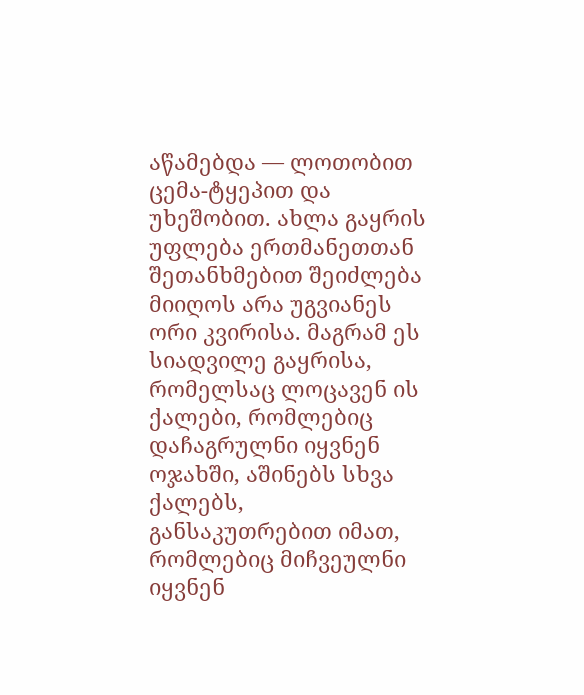აწამებდა — ლოთობით ცემა-ტყეპით და უხეშობით. ახლა გაყრის უფლება ერთმანეთთან შეთანხმებით შეიძლება მიიღოს არა უგვიანეს ორი კვირისა. მაგრამ ეს სიადვილე გაყრისა, რომელსაც ლოცავენ ის ქალები, რომლებიც დაჩაგრულნი იყვნენ ოჯახში, აშინებს სხვა ქალებს, განსაკუთრებით იმათ, რომლებიც მიჩვეულნი იყვნენ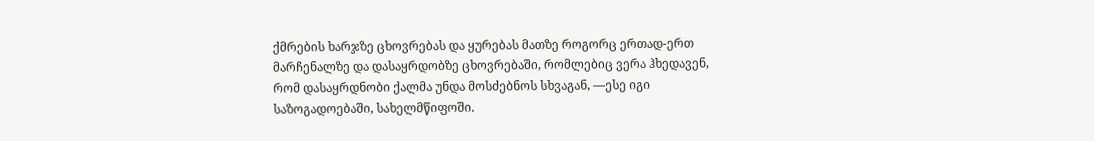ქმრების ხარჯზე ცხოვრებას და ყურებას მათზე როგორც ერთად-ერთ მარჩენალზე და დასაყრდობზე ცხოვრებაში, რომლებიც ვერა ჰხედავენ, რომ დასაყრდნობი ქალმა უნდა მოსძებნოს სხვაგან, —ესე იგი საზოგადოებაში, სახელმწიფოში.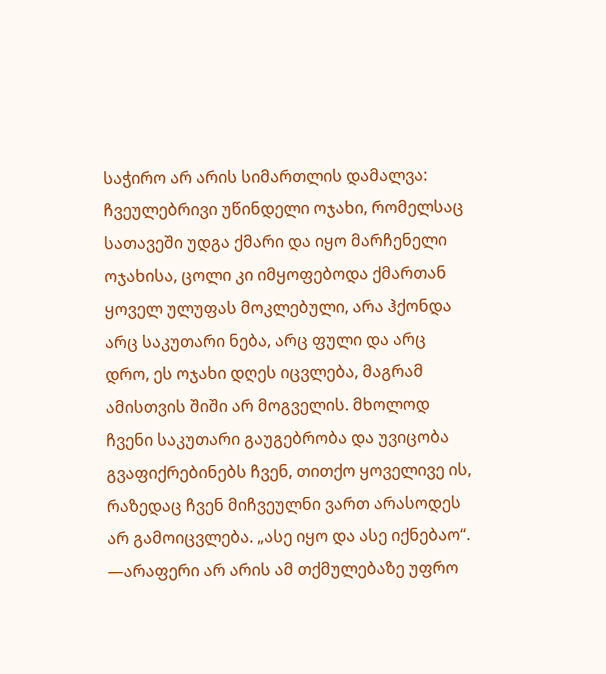საჭირო არ არის სიმართლის დამალვა: ჩვეულებრივი უწინდელი ოჯახი, რომელსაც სათავეში უდგა ქმარი და იყო მარჩენელი ოჯახისა, ცოლი კი იმყოფებოდა ქმართან ყოველ ულუფას მოკლებული, არა ჰქონდა არც საკუთარი ნება, არც ფული და არც დრო, ეს ოჯახი დღეს იცვლება, მაგრამ ამისთვის შიში არ მოგველის. მხოლოდ ჩვენი საკუთარი გაუგებრობა და უვიცობა გვაფიქრებინებს ჩვენ, თითქო ყოველივე ის, რაზედაც ჩვენ მიჩვეულნი ვართ არასოდეს არ გამოიცვლება. „ასე იყო და ასე იქნებაო“. —არაფერი არ არის ამ თქმულებაზე უფრო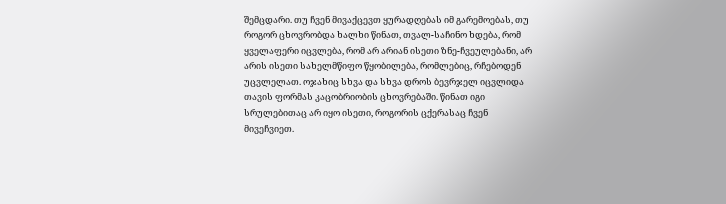შემცდარი. თუ ჩვენ მივაქცევთ ყურადღებას იმ გარემოებას, თუ როგორ ცხოვრობდა ხალხი წინათ, თვალ-საჩინო ხდება, რომ ყველაფერი იცვლება, რომ არ არიან ისეთი ზნე-ჩვეულებანი, არ არის ისეთი სახელმწიფო წყობილება, რომლებიც, რჩებოდენ უცვლელათ. ოჯახიც სხვა და სხვა დროს ბევრჯელ იცვლიდა თავის ფორმას კაცობრიობის ცხოვრებაში. წინათ იგი სრულებითაც არ იყო ისეთი, როგორის ცქერასაც ჩვენ მივეჩვიეთ.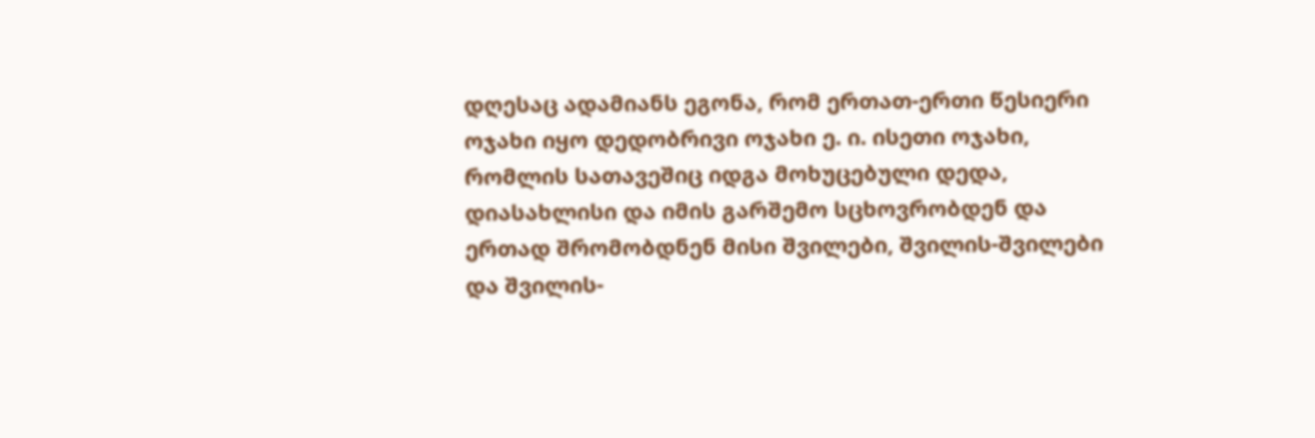დღესაც ადამიანს ეგონა, რომ ერთათ-ერთი წესიერი ოჯახი იყო დედობრივი ოჯახი ე. ი. ისეთი ოჯახი, რომლის სათავეშიც იდგა მოხუცებული დედა, დიასახლისი და იმის გარშემო სცხოვრობდენ და ერთად შრომობდნენ მისი შვილები, შვილის-შვილები და შვილის-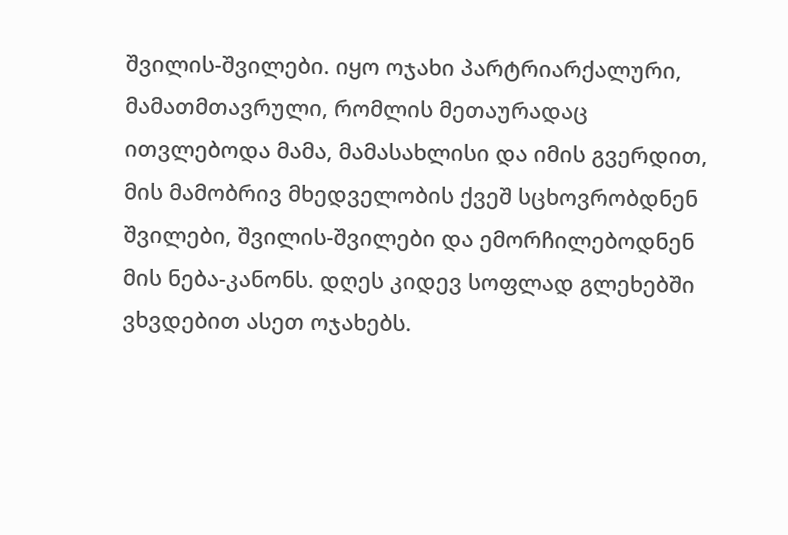შვილის-შვილები. იყო ოჯახი პარტრიარქალური, მამათმთავრული, რომლის მეთაურადაც ითვლებოდა მამა, მამასახლისი და იმის გვერდით, მის მამობრივ მხედველობის ქვეშ სცხოვრობდნენ შვილები, შვილის-შვილები და ემორჩილებოდნენ მის ნება-კანონს. დღეს კიდევ სოფლად გლეხებში ვხვდებით ასეთ ოჯახებს.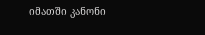იმათში კანონი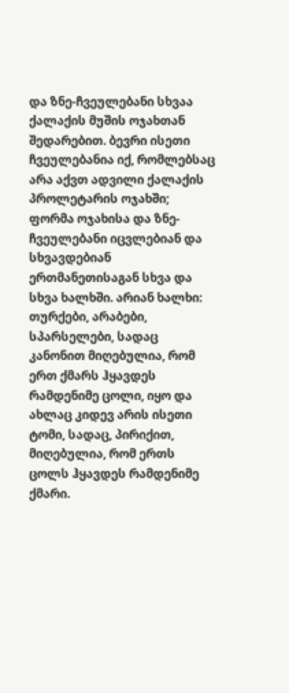და ზნე-ჩვეულებანი სხვაა ქალაქის მუშის ოჯახთან შედარებით. ბევრი ისეთი ჩვეულებანია იქ, რომლებსაც არა აქვთ ადვილი ქალაქის პროლეტარის ოჯახში; ფორმა ოჯახისა და ზნე-ჩვეულებანი იცვლებიან და სხვავდებიან ერთმანეთისაგან სხვა და სხვა ხალხში. არიან ხალხი: თურქები, არაბები, სპარსელები, სადაც კანონით მიღებულია, რომ ერთ ქმარს ჰყავდეს რამდენიმე ცოლი, იყო და ახლაც კიდევ არის ისეთი ტომი, სადაც, პირიქით, მიღებულია, რომ ერთს ცოლს ჰყავდეს რამდენიმე ქმარი.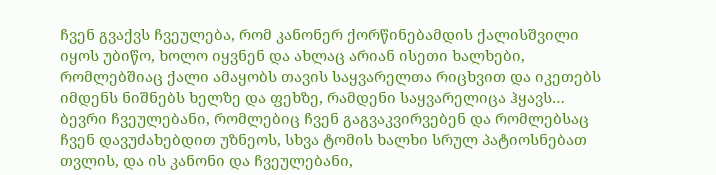ჩვენ გვაქვს ჩვეულება, რომ კანონერ ქორწინებამდის ქალისშვილი იყოს უბიწო, ხოლო იყვნენ და ახლაც არიან ისეთი ხალხები, რომლებშიაც ქალი ამაყობს თავის საყვარელთა რიცხვით და იკეთებს იმდენს ნიშნებს ხელზე და ფეხზე, რამდენი საყვარელიცა ჰყავს… ბევრი ჩვეულებანი, რომლებიც ჩვენ გაგვაკვირვებენ და რომლებსაც ჩვენ დავუძახებდით უზნეოს, სხვა ტომის ხალხი სრულ პატიოსნებათ თვლის, და ის კანონი და ჩვეულებანი,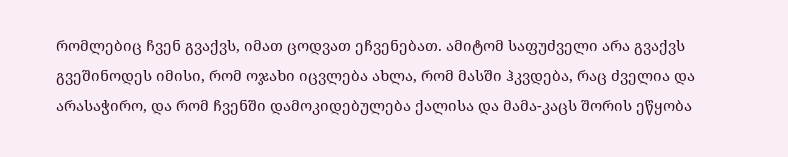რომლებიც ჩვენ გვაქვს, იმათ ცოდვათ ეჩვენებათ. ამიტომ საფუძველი არა გვაქვს გვეშინოდეს იმისი, რომ ოჯახი იცვლება ახლა, რომ მასში ჰკვდება, რაც ძველია და არასაჭირო, და რომ ჩვენში დამოკიდებულება ქალისა და მამა-კაცს შორის ეწყობა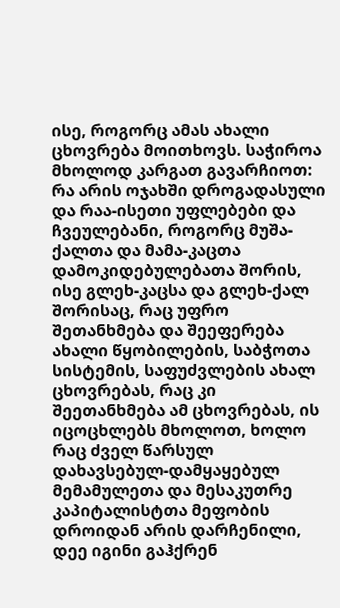ისე, როგორც ამას ახალი ცხოვრება მოითხოვს. საჭიროა მხოლოდ კარგათ გავარჩიოთ: რა არის ოჯახში დროგადასული და რაა-ისეთი უფლებები და ჩვეულებანი, როგორც მუშა-ქალთა და მამა-კაცთა დამოკიდებულებათა შორის, ისე გლეხ-კაცსა და გლეხ-ქალ შორისაც, რაც უფრო შეთანხმება და შეეფერება ახალი წყობილების, საბჭოთა სისტემის, საფუძვლების ახალ ცხოვრებას, რაც კი შეეთანხმება ამ ცხოვრებას, ის იცოცხლებს მხოლოთ, ხოლო რაც ძველ წარსულ დახავსებულ-დამყაყებულ მემამულეთა და მესაკუთრე კაპიტალისტთა მეფობის დროიდან არის დარჩენილი, დეე იგინი გაჰქრენ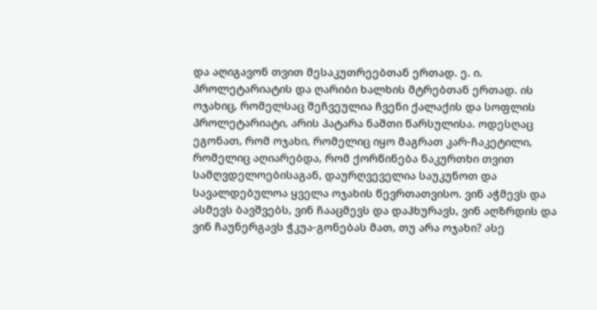და აღიგავონ თვით მესაკუთრეებთან ერთად. ე. ი. პროლეტარიატის და ღარიბი ხალხის მტრებთან ერთად. ის ოჯახიც, რომელსაც შეჩვეულია ჩვენი ქალაქის და სოფლის პროლეტარიატი, არის პატარა ნაშთი წარსულისა. ოდესღაც ეგონათ, რომ ოჯახი, რომელიც იყო მაგრათ კარ-ჩაკეტილი, რომელიც აღიარებდა, რომ ქორწინება ნაკურთხი თვით სამღვდელოებისაგან, დაურღვეველია საუკუნოთ და სავალდებულოა ყველა ოჯახის წევრთათვისო. ვინ აჭმევს და ასმევს ბავშვებს, ვინ ჩააცმევს და დაჰხურავს, ვინ აღზრდის და ვინ ჩაუნერგავს ჭკუა-გონებას მათ, თუ არა ოჯახი? ასე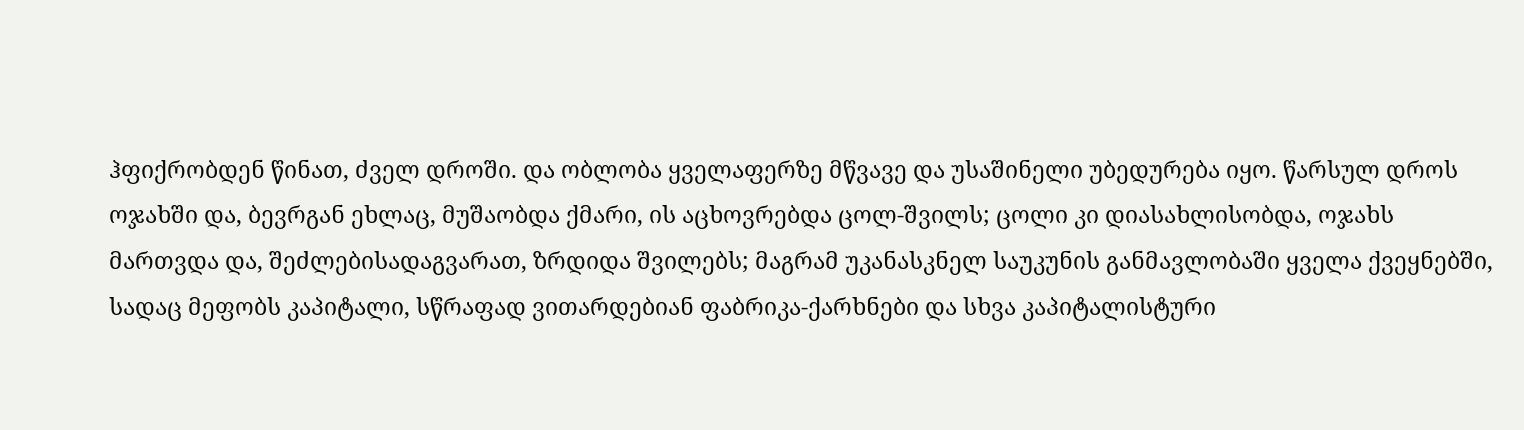ჰფიქრობდენ წინათ, ძველ დროში. და ობლობა ყველაფერზე მწვავე და უსაშინელი უბედურება იყო. წარსულ დროს ოჯახში და, ბევრგან ეხლაც, მუშაობდა ქმარი, ის აცხოვრებდა ცოლ-შვილს; ცოლი კი დიასახლისობდა, ოჯახს მართვდა და, შეძლებისადაგვარათ, ზრდიდა შვილებს; მაგრამ უკანასკნელ საუკუნის განმავლობაში ყველა ქვეყნებში, სადაც მეფობს კაპიტალი, სწრაფად ვითარდებიან ფაბრიკა-ქარხნები და სხვა კაპიტალისტური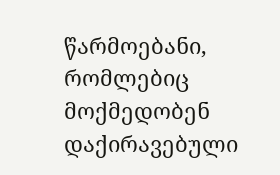წარმოებანი, რომლებიც მოქმედობენ დაქირავებული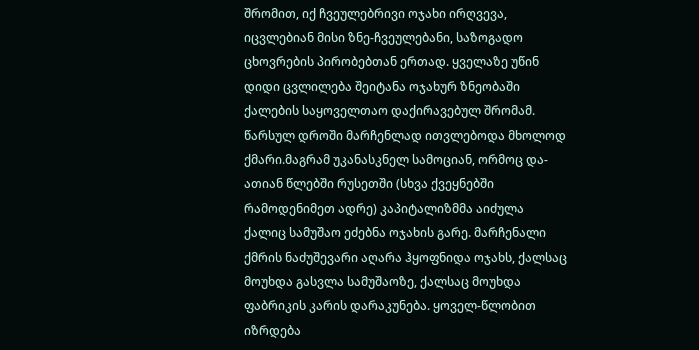შრომით, იქ ჩვეულებრივი ოჯახი ირღვევა, იცვლებიან მისი ზნე-ჩვეულებანი, საზოგადო ცხოვრების პირობებთან ერთად. ყველაზე უწინ დიდი ცვლილება შეიტანა ოჯახურ ზნეობაში ქალების საყოველთაო დაქირავებულ შრომამ. წარსულ დროში მარჩენლად ითვლებოდა მხოლოდ ქმარი.მაგრამ უკანასკნელ სამოციან, ორმოც და-ათიან წლებში რუსეთში (სხვა ქვეყნებში რამოდენიმეთ ადრე) კაპიტალიზმმა აიძულა ქალიც სამუშაო ეძებნა ოჯახის გარე. მარჩენალი ქმრის ნაძუშევარი აღარა ჰყოფნიდა ოჯახს, ქალსაც მოუხდა გასვლა სამუშაოზე, ქალსაც მოუხდა ფაბრიკის კარის დარაკუნება. ყოველ-წლობით იზრდება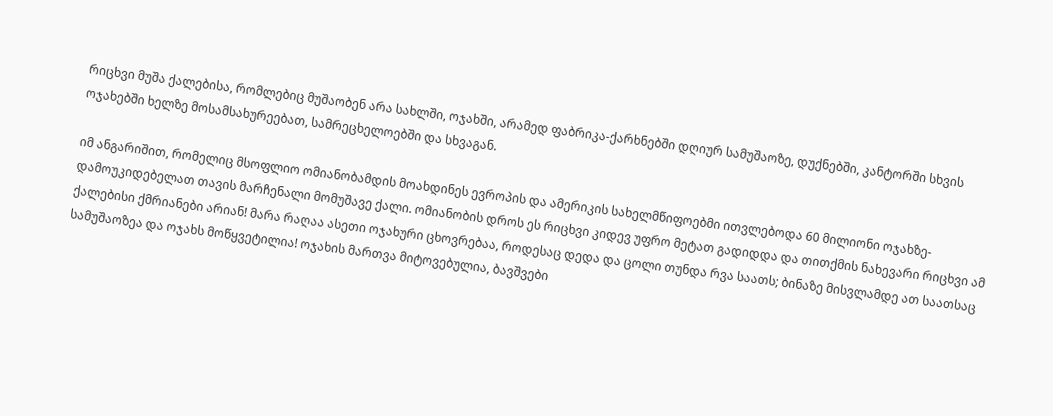რიცხვი მუშა ქალებისა, რომლებიც მუშაობენ არა სახლში, ოჯახში, არამედ ფაბრიკა-ქარხნებში დღიურ სამუშაოზე, დუქნებში, კანტორში სხვის ოჯახებში ხელზე მოსამსახურეებათ, სამრეცხელოებში და სხვაგან.

იმ ანგარიშით, რომელიც მსოფლიო ომიანობამდის მოახდინეს ევროპის და ამერიკის სახელმწიფოებმი ითვლებოდა 60 მილიონი ოჯახზე-დამოუკიდებელათ თავის მარჩენალი მომუშავე ქალი. ომიანობის დროს ეს რიცხვი კიდევ უფრო მეტათ გადიდდა და თითქმის ნახევარი რიცხვი ამ ქალებისი ქმრიანები არიან! მარა რაღაა ასეთი ოჯახური ცხოვრებაა, როდესაც დედა და ცოლი თუნდა რვა საათს; ბინაზე მისვლამდე ათ საათსაც სამუშაოზეა და ოჯახს მოწყვეტილია! ოჯახის მართვა მიტოვებულია, ბავშვები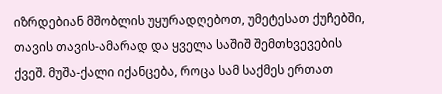იზრდებიან მშობლის უყურადღებოთ, უმეტესათ ქუჩებში, თავის თავის-ამარად და ყველა საშიშ შემთხვევების ქვეშ. მუშა-ქალი იქანცება, როცა სამ საქმეს ერთათ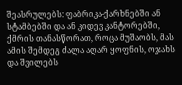შეასრულებს: ფაბრიკა-ქარხნებში ან სტამბებში და ან კიდევ კანტორებში, ქმრის თანასწორათ, როცა მუშაობს, მას ამის შემდეგ ძალა აღარ ყოფნის, ოჯახს და შვილებს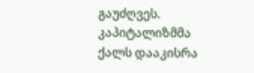გაუძღვეს. კაპიტალიზმმა ქალს დააკისრა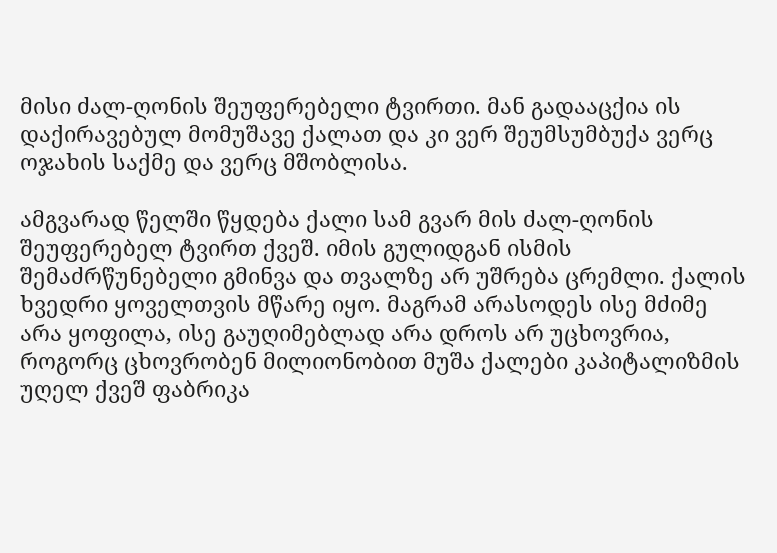მისი ძალ-ღონის შეუფერებელი ტვირთი. მან გადააცქია ის დაქირავებულ მომუშავე ქალათ და კი ვერ შეუმსუმბუქა ვერც ოჯახის საქმე და ვერც მშობლისა.

ამგვარად წელში წყდება ქალი სამ გვარ მის ძალ-ღონის შეუფერებელ ტვირთ ქვეშ. იმის გულიდგან ისმის შემაძრწუნებელი გმინვა და თვალზე არ უშრება ცრემლი. ქალის ხვედრი ყოველთვის მწარე იყო. მაგრამ არასოდეს ისე მძიმე არა ყოფილა, ისე გაუღიმებლად არა დროს არ უცხოვრია, როგორც ცხოვრობენ მილიონობით მუშა ქალები კაპიტალიზმის უღელ ქვეშ ფაბრიკა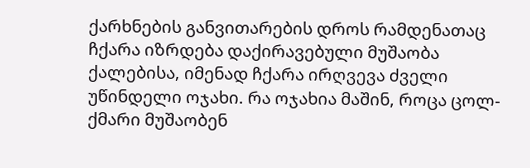ქარხნების განვითარების დროს რამდენათაც ჩქარა იზრდება დაქირავებული მუშაობა ქალებისა, იმენად ჩქარა ირღვევა ძველი უწინდელი ოჯახი. რა ოჯახია მაშინ, როცა ცოლ-ქმარი მუშაობენ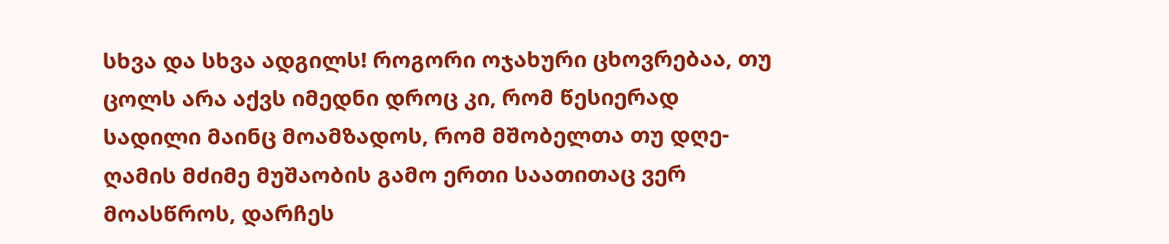სხვა და სხვა ადგილს! როგორი ოჯახური ცხოვრებაა, თუ ცოლს არა აქვს იმედნი დროც კი, რომ წესიერად სადილი მაინც მოამზადოს, რომ მშობელთა თუ დღე-ღამის მძიმე მუშაობის გამო ერთი საათითაც ვერ მოასწროს, დარჩეს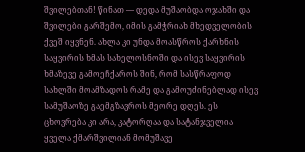შვილებთან! წინათ — დედა მუშაობდა ოჯახში და შვილები გარშემო, იმის გამჭრიახ მხედველობის ქვეშ იყვნენ. ახლა კი უნდა მოასწროს ქარხნის საყვირის ხმას სახელოსნოში და ისევ საყვირის ხმაზევე გამოეჩქაროს შინ, რომ სასწრაფოდ სახლში მოამზადოს რამე და გამოუძინებლად ისევ სამუშაოზე გაემგზავროს მეორე დღეს. ეს ცხოვრება კი არა, კატორღაა და სატანჯველია ყველა ქმარშვილიან მომუშავე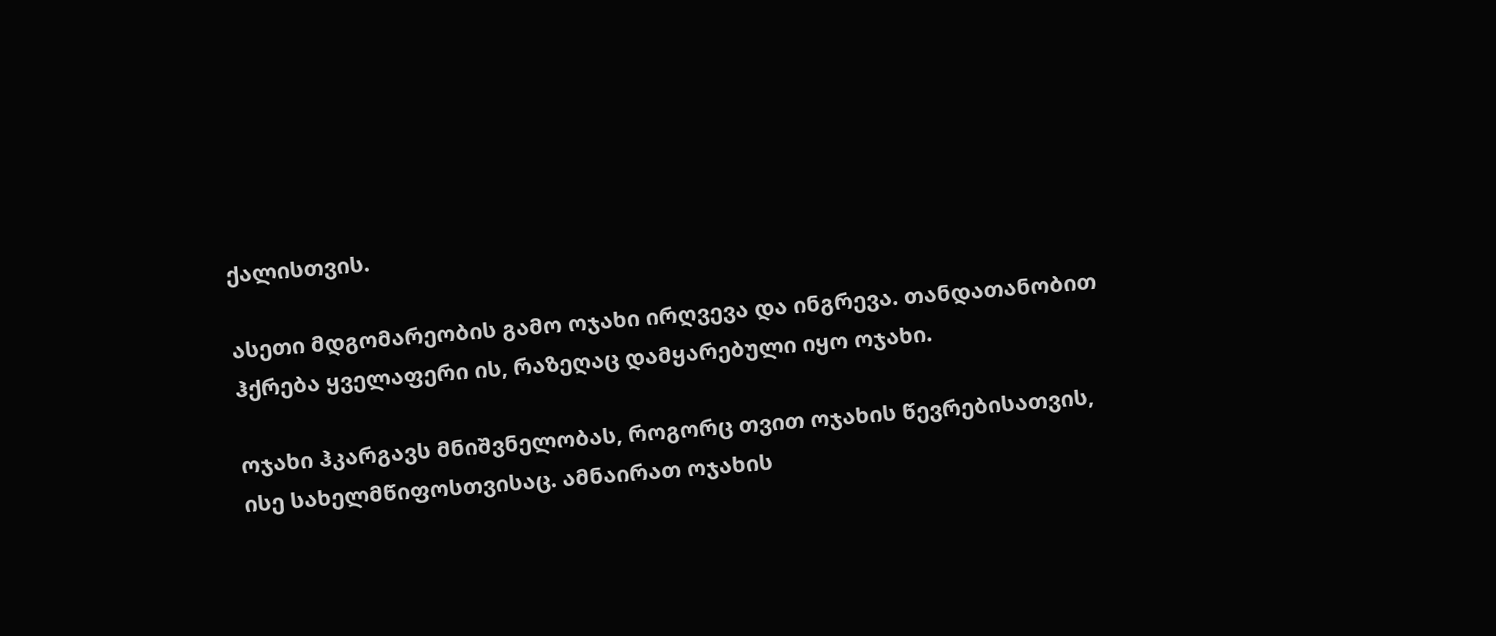ქალისთვის.

ასეთი მდგომარეობის გამო ოჯახი ირღვევა და ინგრევა. თანდათანობით ჰქრება ყველაფერი ის, რაზეღაც დამყარებული იყო ოჯახი.

ოჯახი ჰკარგავს მნიშვნელობას, როგორც თვით ოჯახის წევრებისათვის, ისე სახელმწიფოსთვისაც. ამნაირათ ოჯახის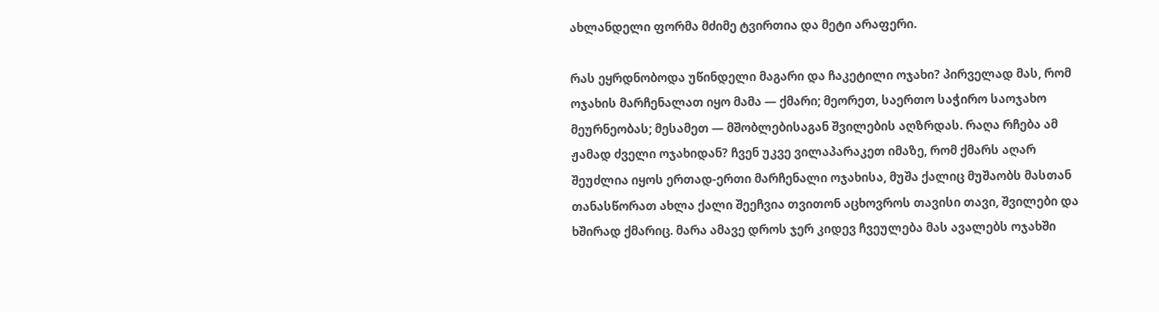ახლანდელი ფორმა მძიმე ტვირთია და მეტი არაფერი.

რას ეყრდნობოდა უწინდელი მაგარი და ჩაკეტილი ოჯახი? პირველად მას, რომ ოჯახის მარჩენალათ იყო მამა — ქმარი; მეორეთ, საერთო საჭირო საოჯახო მეურნეობას; მესამეთ — მშობლებისაგან შვილების აღზრდას. რაღა რჩება ამ ჟამად ძველი ოჯახიდან? ჩვენ უკვე ვილაპარაკეთ იმაზე, რომ ქმარს აღარ შეუძლია იყოს ერთად-ერთი მარჩენალი ოჯახისა, მუშა ქალიც მუშაობს მასთან თანასწორათ ახლა ქალი შეეჩვია თვითონ აცხოვროს თავისი თავი, შვილები და ხშირად ქმარიც. მარა ამავე დროს ჯერ კიდევ ჩვეულება მას ავალებს ოჯახში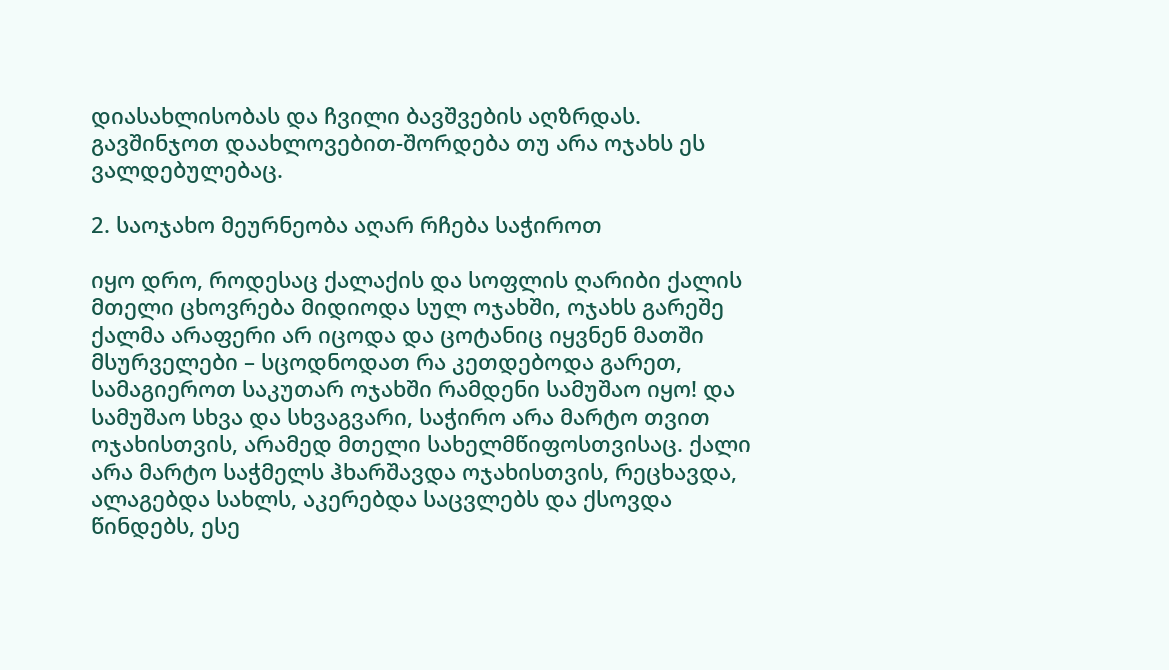დიასახლისობას და ჩვილი ბავშვების აღზრდას. გავშინჯოთ დაახლოვებით-შორდება თუ არა ოჯახს ეს ვალდებულებაც.

2. საოჯახო მეურნეობა აღარ რჩება საჭიროთ

იყო დრო, როდესაც ქალაქის და სოფლის ღარიბი ქალის მთელი ცხოვრება მიდიოდა სულ ოჯახში, ოჯახს გარეშე ქალმა არაფერი არ იცოდა და ცოტანიც იყვნენ მათში მსურველები – სცოდნოდათ რა კეთდებოდა გარეთ, სამაგიეროთ საკუთარ ოჯახში რამდენი სამუშაო იყო! და სამუშაო სხვა და სხვაგვარი, საჭირო არა მარტო თვით ოჯახისთვის, არამედ მთელი სახელმწიფოსთვისაც. ქალი არა მარტო საჭმელს ჰხარშავდა ოჯახისთვის, რეცხავდა, ალაგებდა სახლს, აკერებდა საცვლებს და ქსოვდა წინდებს, ესე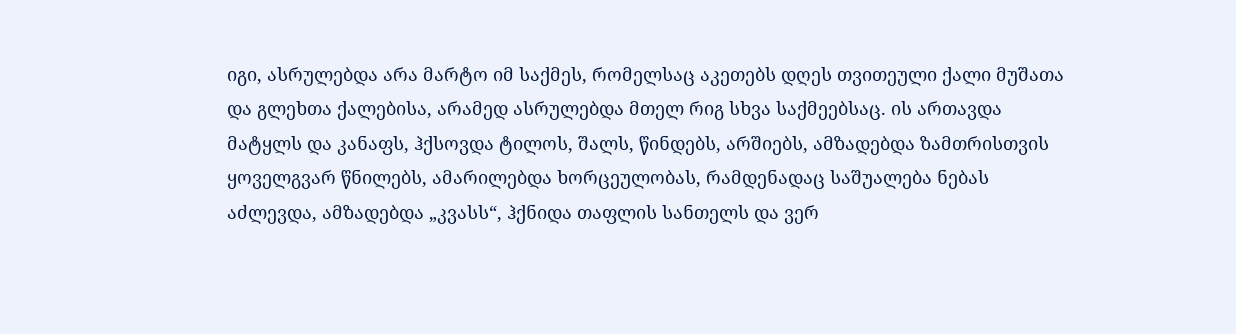იგი, ასრულებდა არა მარტო იმ საქმეს, რომელსაც აკეთებს დღეს თვითეული ქალი მუშათა და გლეხთა ქალებისა, არამედ ასრულებდა მთელ რიგ სხვა საქმეებსაც. ის ართავდა მატყლს და კანაფს, ჰქსოვდა ტილოს, შალს, წინდებს, არშიებს, ამზადებდა ზამთრისთვის ყოველგვარ წნილებს, ამარილებდა ხორცეულობას, რამდენადაც საშუალება ნებას აძლევდა, ამზადებდა „კვასს“, ჰქნიდა თაფლის სანთელს და ვერ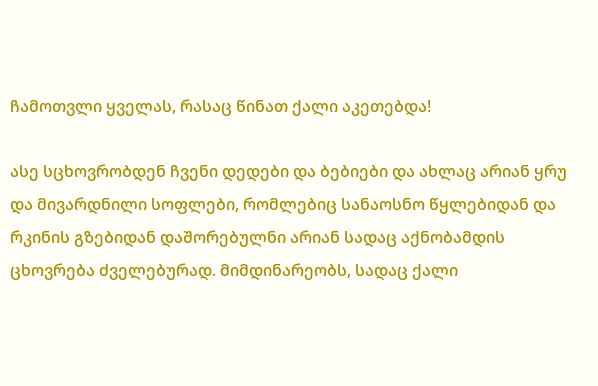ჩამოთვლი ყველას, რასაც წინათ ქალი აკეთებდა!

ასე სცხოვრობდენ ჩვენი დედები და ბებიები და ახლაც არიან ყრუ და მივარდნილი სოფლები, რომლებიც სანაოსნო წყლებიდან და რკინის გზებიდან დაშორებულნი არიან სადაც აქნობამდის ცხოვრება ძველებურად. მიმდინარეობს, სადაც ქალი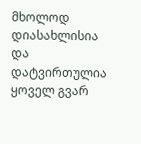მხოლოდ დიასახლისია და დატვირთულია ყოველ გვარ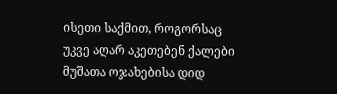ისეთი საქმით, როგორსაც უკვე აღარ აკეთებენ ქალები მუშათა ოჯახებისა დიდ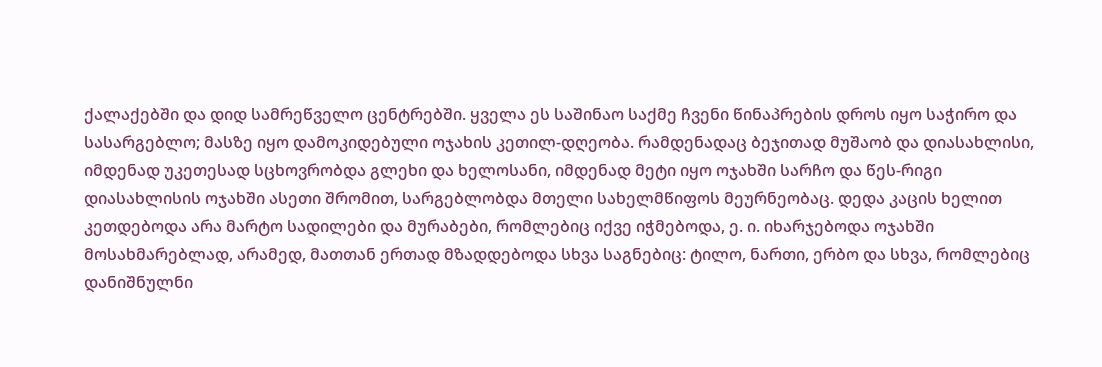ქალაქებში და დიდ სამრეწველო ცენტრებში. ყველა ეს საშინაო საქმე ჩვენი წინაპრების დროს იყო საჭირო და სასარგებლო; მასზე იყო დამოკიდებული ოჯახის კეთილ-დღეობა. რამდენადაც ბეჯითად მუშაობ და დიასახლისი, იმდენად უკეთესად სცხოვრობდა გლეხი და ხელოსანი, იმდენად მეტი იყო ოჯახში სარჩო და წეს-რიგი დიასახლისის ოჯახში ასეთი შრომით, სარგებლობდა მთელი სახელმწიფოს მეურნეობაც. დედა კაცის ხელით კეთდებოდა არა მარტო სადილები და მურაბები, რომლებიც იქვე იჭმებოდა, ე. ი. იხარჯებოდა ოჯახში მოსახმარებლად, არამედ, მათთან ერთად მზადდებოდა სხვა საგნებიც: ტილო, ნართი, ერბო და სხვა, რომლებიც დანიშნულნი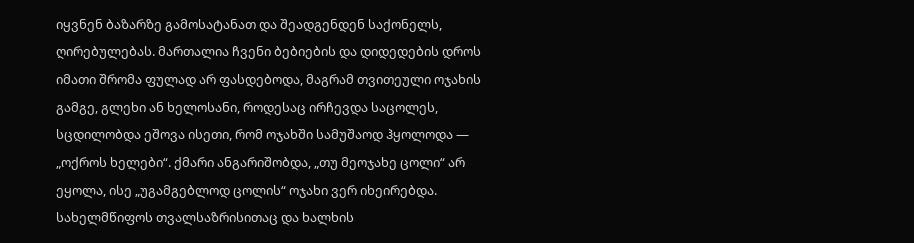იყვნენ ბაზარზე გამოსატანათ და შეადგენდენ საქონელს, ღირებულებას. მართალია ჩვენი ბებიების და დიდედების დროს იმათი შრომა ფულად არ ფასდებოდა, მაგრამ თვითეული ოჯახის გამგე, გლეხი ან ხელოსანი, როდესაც ირჩევდა საცოლეს, სცდილობდა ეშოვა ისეთი, რომ ოჯახში სამუშაოდ ჰყოლოდა — „ოქროს ხელები“. ქმარი ანგარიშობდა, „თუ მეოჯახე ცოლი“ არ ეყოლა, ისე „უგამგებლოდ ცოლის“ ოჯახი ვერ იხეირებდა. სახელმწიფოს თვალსაზრისითაც და ხალხის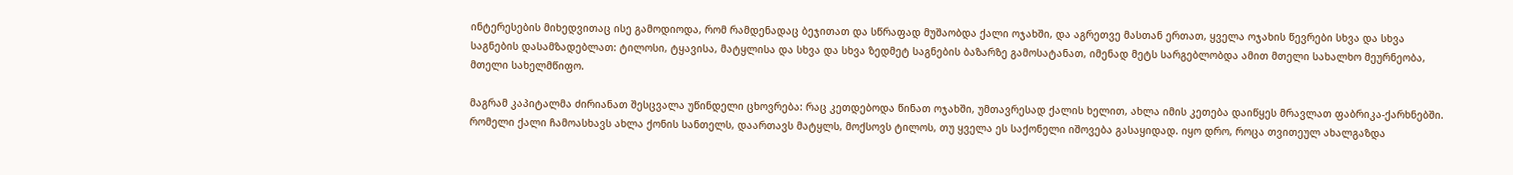ინტერესების მიხედვითაც ისე გამოდიოდა, რომ რამდენადაც ბეჯითათ და სწრაფად მუშაობდა ქალი ოჯახში, და აგრეთვე მასთან ერთათ, ყველა ოჯახის წევრები სხვა და სხვა საგნების დასამზადებლათ: ტილოსი, ტყავისა, მატყლისა და სხვა და სხვა ზედმეტ საგნების ბაზარზე გამოსატანათ, იმენად მეტს სარგებლობდა ამით მთელი სახალხო მეურნეობა, მთელი სახელმწიფო.

მაგრამ კაპიტალმა ძირიანათ შესცვალა უწინდელი ცხოვრება: რაც კეთდებოდა წინათ ოჯახში, უმთავრესად ქალის ხელით, ახლა იმის კეთება დაიწყეს მრავლათ ფაბრიკა-ქარხნებში. რომელი ქალი ჩამოასხავს ახლა ქონის სანთელს, დაართავს მატყლს, მოქსოვს ტილოს, თუ ყველა ეს საქონელი იშოვება გასაყიდად. იყო დრო, როცა თვითეულ ახალგაზდა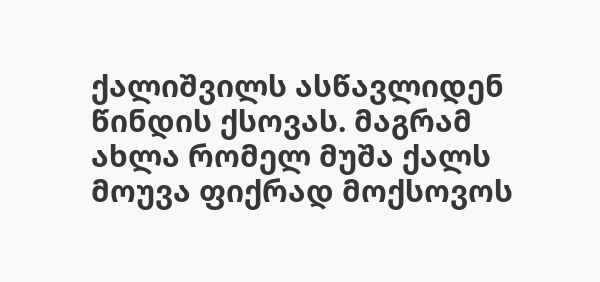ქალიშვილს ასწავლიდენ წინდის ქსოვას. მაგრამ ახლა რომელ მუშა ქალს მოუვა ფიქრად მოქსოვოს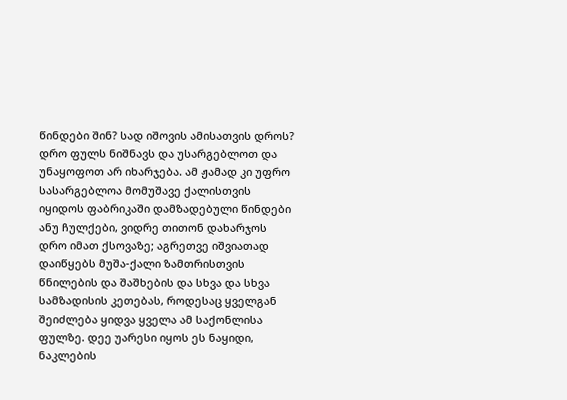წინდები შინ? სად იშოვის ამისათვის დროს? დრო ფულს ნიშნავს და უსარგებლოთ და უნაყოფოთ არ იხარჯება. ამ ჟამად კი უფრო სასარგებლოა მომუშავე ქალისთვის იყიდოს ფაბრიკაში დამზადებული წინდები ანუ ჩულქები, ვიდრე თითონ დახარჯოს დრო იმათ ქსოვაზე; აგრეთვე იშვიათად დაიწყებს მუშა-ქალი ზამთრისთვის წნილების და შაშხების და სხვა და სხვა სამზადისის კეთებას, როდესაც ყველგან შეიძლება ყიდვა ყველა ამ საქონლისა ფულზე. დეე უარესი იყოს ეს ნაყიდი, ნაკლების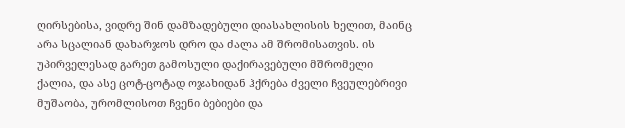ღირსებისა, ვიდრე შინ დამზადებული დიასახლისის ხელით, მაინც არა სცალიან დახარჯოს დრო და ძალა ამ შრომისათვის. ის უპირველესად გარეთ გამოსული დაქირავებული მშრომელი ქალია, და ასე ცოტ-ცოტად ოჯახიდან ჰქრება ძველი ჩვეულებრივი მუშაობა, ურომლისოთ ჩვენი ბებიები და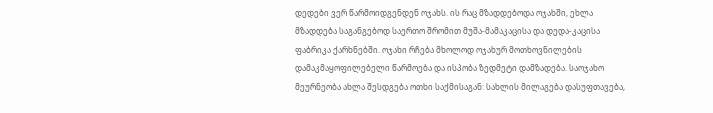დედები ვერ წარმოიდგენდენ ოჯახს. ის რაც მზადდებოდა ოჯახში, ეხლა მზადდება საგანგებოდ საერთო შრომით მუშა-მამაკაცისა და დედა-კაცისა ფაბრიკა ქარხნებში. ოჯახი რჩება მხოლოდ ოჯახურ მოთხოვნილების დამაკმაყოფილებელი წარმოება და ისპობა ზედმეტი დამზადება. საოჯახო მეურნეობა ახლა შესდგება ოთხი საქმისაგან: სახლის მილაგება დასუფთავება,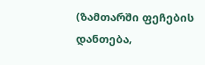(ზამთარში ფეჩების დანთება,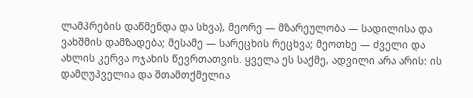ლამპრების დაწმენდა და სხვა), მეორე — მზარეულობა — სადილისა და ვახშმის დამზადება; მესამე — სარეცხის რეცხვა; მეოთხე — ძველი და ახლის კერვა ოჯახის წევრთათვის. ყველა ეს საქმე, ადვილი არა არის: ის დამღუპველია და შთამთქმელია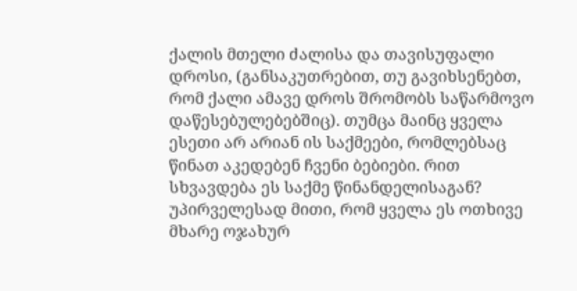ქალის მთელი ძალისა და თავისუფალი დროსი, (განსაკუთრებით, თუ გავიხსენებთ, რომ ქალი ამავე დროს შრომობს საწარმოვო დაწესებულებებშიც). თუმცა მაინც ყველა ესეთი არ არიან ის საქმეები, რომლებსაც წინათ აკედებენ ჩვენი ბებიები. რით სხვავდება ეს საქმე წინანდელისაგან? უპირველესად მითი, რომ ყველა ეს ოთხივე მხარე ოჯახურ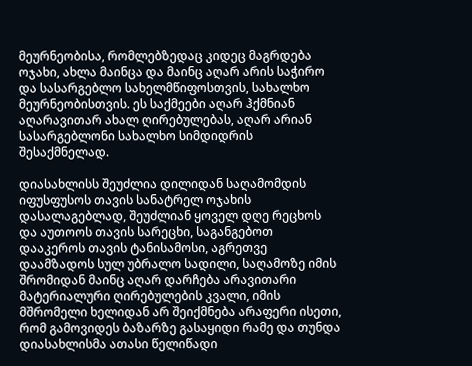მეურნეობისა, რომლებზედაც კიდეც მაგრდება ოჯახი, ახლა მაინცა და მაინც აღარ არის საჭირო და სასარგებლო სახელმწიფოსთვის, სახალხო მეურნეობისთვის. ეს საქმეები აღარ ჰქმნიან აღარავითარ ახალ ღირებულებას, აღარ არიან სასარგებლონი სახალხო სიმდიდრის შესაქმნელად.

დიასახლისს შეუძლია დილიდან საღამომდის იფუსფუსოს თავის სანატრელ ოჯახის დასალაგებლად, შეუძლიან ყოველ დღე რეცხოს და აუთოოს თავის სარეცხი, საგანგებოთ დააკეროს თავის ტანისამოსი, აგრეთვე დაამზადოს სულ უბრალო სადილი, საღამოზე იმის შრომიდან მაინც აღარ დარჩება არავითარი მატერიალური ღირებულების კვალი, იმის მშრომელი ხელიდან არ შეიქმნება არაფერი ისეთი, რომ გამოვიდეს ბაზარზე გასაყიდი რამე და თუნდა დიასახლისმა ათასი წელიწადი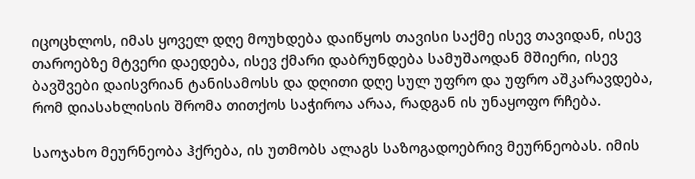იცოცხლოს, იმას ყოველ დღე მოუხდება დაიწყოს თავისი საქმე ისევ თავიდან, ისევ თაროებზე მტვერი დაედება, ისევ ქმარი დაბრუნდება სამუშაოდან მშიერი, ისევ ბავშვები დაისვრიან ტანისამოსს და დღითი დღე სულ უფრო და უფრო აშკარავდება, რომ დიასახლისის შრომა თითქოს საჭიროა არაა, რადგან ის უნაყოფო რჩება.

საოჯახო მეურნეობა ჰქრება, ის უთმობს ალაგს საზოგადოებრივ მეურნეობას. იმის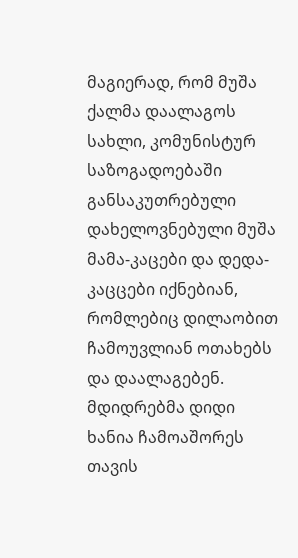მაგიერად, რომ მუშა ქალმა დაალაგოს სახლი, კომუნისტურ საზოგადოებაში განსაკუთრებული დახელოვნებული მუშა მამა-კაცები და დედა-კაცცები იქნებიან, რომლებიც დილაობით ჩამოუვლიან ოთახებს და დაალაგებენ. მდიდრებმა დიდი ხანია ჩამოაშორეს თავის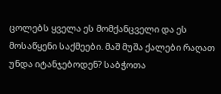ცოლებს ყველა ეს მომქანცველი და ეს მოსაწყენი საქმეები. მაშ მუშა ქალები რაღათ უნდა იტანჯებოდენ? საბჭოთა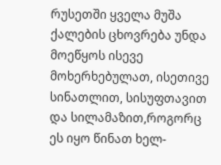რუსეთში ყველა მუშა ქალების ცხოვრება უნდა მოეწყოს ისევე მოხერხებულათ, ისეთივე სინათლით, სისუფთავით და სილამაზით,როგორც ეს იყო წინათ ხელ-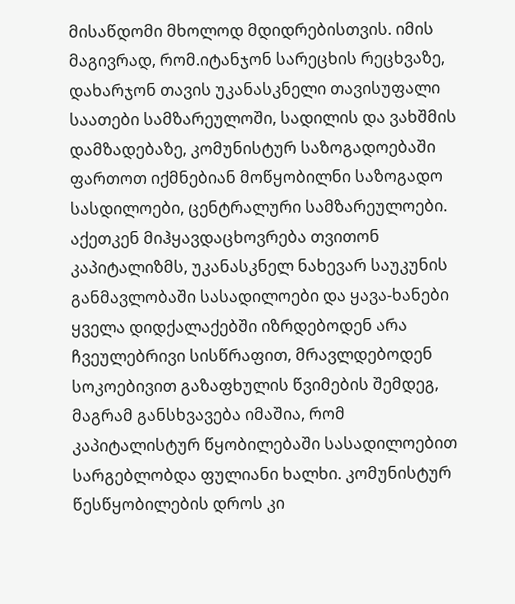მისაწდომი მხოლოდ მდიდრებისთვის. იმის მაგივრად, რომ.იტანჯონ სარეცხის რეცხვაზე, დახარჯონ თავის უკანასკნელი თავისუფალი საათები სამზარეულოში, სადილის და ვახშმის დამზადებაზე, კომუნისტურ საზოგადოებაში ფართოთ იქმნებიან მოწყობილნი საზოგადო სასდილოები, ცენტრალური სამზარეულოები. აქეთკენ მიჰყავდაცხოვრება თვითონ კაპიტალიზმს, უკანასკნელ ნახევარ საუკუნის განმავლობაში სასადილოები და ყავა-ხანები ყველა დიდქალაქებში იზრდებოდენ არა ჩვეულებრივი სისწრაფით, მრავლდებოდენ სოკოებივით გაზაფხულის წვიმების შემდეგ, მაგრამ განსხვავება იმაშია, რომ კაპიტალისტურ წყობილებაში სასადილოებით სარგებლობდა ფულიანი ხალხი. კომუნისტურ წესწყობილების დროს კი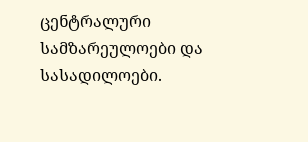ცენტრალური სამზარეულოები და სასადილოები.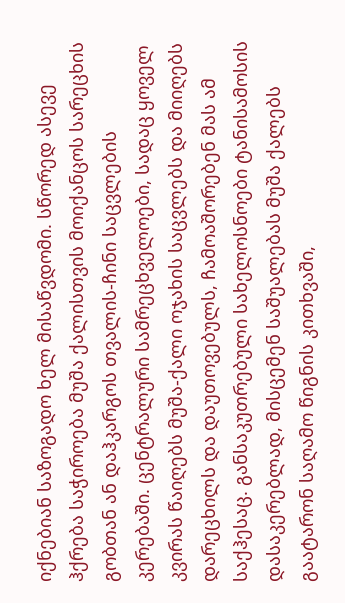იქნებიან საზოგადო ხელ მისაწვდომი. სწორედ ასევე ჰქრება საჭიროება მუშა ქალისთვის მოიქანცოს სარეცხის გობთან ან დაჰკარგოს თვალის-ჩინი საცვლების კერებაში. ცენტრალური სამრეცხველოები, სადაც ყოველ კვირას წაიღებს მუშა-ქალი ოჯახის საცვლებს და მიიღებს დარეცხილს და დაუთოვებულს, ჩამოაშორებენ მას ამ საქჰესაც. განსაკუთრებული სახელოსნოები ტანისამოსის დასაკერებლად, მისცემენ საშუალებას მუშა ქალებს გაატარონ საღამო წიგნის კითხვაში,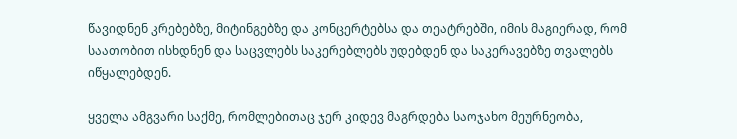წავიდნენ კრებებზე, მიტინგებზე და კონცერტებსა და თეატრებში, იმის მაგიერად, რომ საათობით ისხდნენ და საცვლებს საკერებლებს უდებდენ და საკერავებზე თვალებს იწყალებდენ.

ყველა ამგვარი საქმე, რომლებითაც ჯერ კიდევ მაგრდება საოჯახო მეურნეობა,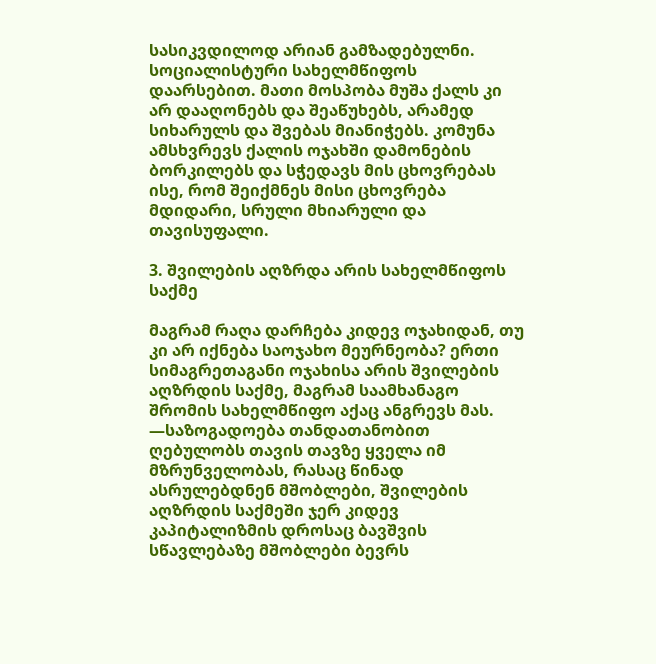სასიკვდილოდ არიან გამზადებულნი. სოციალისტური სახელმწიფოს დაარსებით. მათი მოსპობა მუშა ქალს კი არ დააღონებს და შეაწუხებს, არამედ სიხარულს და შვებას მიანიჭებს. კომუნა ამსხვრევს ქალის ოჯახში დამონების ბორკილებს და სჭედავს მის ცხოვრებას ისე, რომ შეიქმნეს მისი ცხოვრება მდიდარი, სრული მხიარული და თავისუფალი.

3. შვილების აღზრდა არის სახელმწიფოს საქმე

მაგრამ რაღა დარჩება კიდევ ოჯახიდან, თუ კი არ იქნება საოჯახო მეურნეობა? ერთი სიმაგრეთაგანი ოჯახისა არის შვილების აღზრდის საქმე, მაგრამ საამხანაგო შრომის სახელმწიფო აქაც ანგრევს მას. —საზოგადოება თანდათანობით ღებულობს თავის თავზე ყველა იმ მზრუნველობას, რასაც წინად ასრულებდნენ მშობლები, შვილების აღზრდის საქმეში ჯერ კიდევ კაპიტალიზმის დროსაც ბავშვის სწავლებაზე მშობლები ბევრს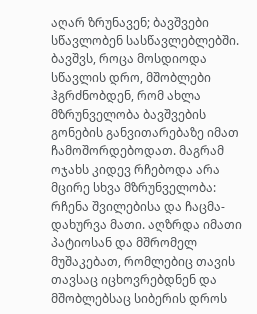აღარ ზრუნავენ; ბავშვები სწავლობენ სასწავლებლებში. ბავშვს, როცა მოსდიოდა სწავლის დრო, მშობლები ჰგრძნობდენ, რომ ახლა მზრუნველობა ბავშვების გონების განვითარებაზე იმათ ჩამოშორდებოდათ. მაგრამ ოჯახს კიდევ რჩებოდა არა მცირე სხვა მზრუნველობა: რჩენა შვილებისა და ჩაცმა-დახურვა მათი. აღზრდა იმათი პატიოსან და მშრომელ მუშაკებათ, რომლებიც თავის თავსაც იცხოვრებდნენ და მშობლებსაც სიბერის დროს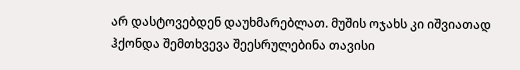არ დასტოვებდენ დაუხმარებლათ. მუშის ოჯახს კი იშვიათად ჰქონდა შემთხვევა შეესრულებინა თავისი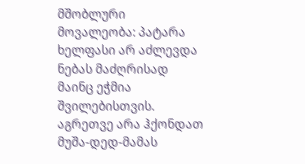მშობლური მოვალეობა: პატარა ხელფასი არ აძლევდა ნებას მაძღრისად მაინც ეჭმია შვილებისთვის. აგრეთვე არა ჰქონდათ მუშა-დედ-მამას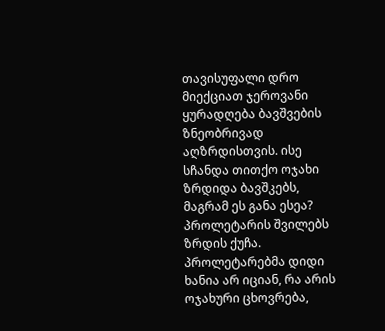თავისუფალი დრო მიექციათ ჯეროვანი ყურადღება ბავშვების ზნეობრივად აღზრდისთვის. ისე სჩანდა თითქო ოჯახი ზრდიდა ბავშკებს, მაგრამ ეს განა ესეა? პროლეტარის შვილებს ზრდის ქუჩა. პროლეტარებმა დიდი ხანია არ იციან, რა არის ოჯახური ცხოვრება,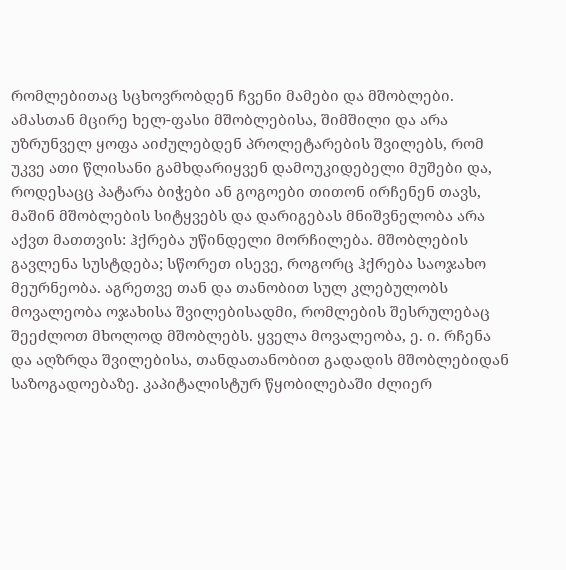რომლებითაც სცხოვრობდენ ჩვენი მამები და მშობლები. ამასთან მცირე ხელ-ფასი მშობლებისა, შიმშილი და არა უზრუნველ ყოფა აიძულებდენ პროლეტარების შვილებს, რომ უკვე ათი წლისანი გამხდარიყვენ დამოუკიდებელი მუშები და, როდესაცც პატარა ბიჭები ან გოგოები თითონ ირჩენენ თავს, მაშინ მშობლების სიტყვებს და დარიგებას მნიშვნელობა არა აქვთ მათთვის: ჰქრება უწინდელი მორჩილება. მშობლების გავლენა სუსტდება; სწორეთ ისევე, როგორც ჰქრება საოჯახო მეურნეობა. აგრეთვე თან და თანობით სულ კლებულობს მოვალეობა ოჯახისა შვილებისადმი, რომლების შესრულებაც შეეძლოთ მხოლოდ მშობლებს. ყველა მოვალეობა, ე. ი. რჩენა და აღზრდა შვილებისა, თანდათანობით გადადის მშობლებიდან საზოგადოებაზე. კაპიტალისტურ წყობილებაში ძლიერ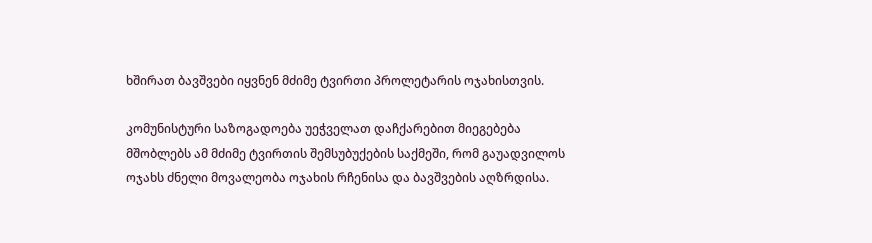ხშირათ ბავშვები იყვნენ მძიმე ტვირთი პროლეტარის ოჯახისთვის.

კომუნისტური საზოგადოება უეჭველათ დაჩქარებით მიეგებება მშობლებს ამ მძიმე ტვირთის შემსუბუქების საქმეში, რომ გაუადვილოს ოჯახს ძნელი მოვალეობა ოჯახის რჩენისა და ბავშვების აღზრდისა.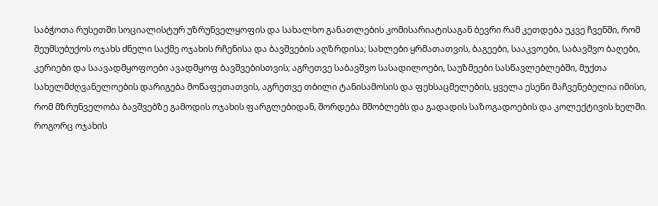საბჭოთა რუსეთში სოციალისტურ უზრუნველყოფის და სახალხო განათლების კომისარიატისაგან ბევრი რამ კეთდება უკვე ჩვენში, რომ შეუმსუბუქოს ოჯახს ძნელი საქმე ოჯახის რჩენისა და ბავშვების აღზრდისა; სახლები ყრმათათვის, ბაგეები, სააკვოები, საბავშვო ბაღები, კერიები და საავადმყოფოები ავადმყოფ ბავშვებისთვის; აგრეთვე საბავშვო სასადილოები, საუზმეები სასწავლებლებში, მუქთა სახელმძღვანელოების დარიგება მოწაფეთათვის, აგრეთვე თბილი ტანისამოსის და ფეხსაცმელების, ყველა ესენი მაჩვენებელია იმისი, რომ მზრუნველობა ბავშვებზე გამოდის ოჯახის ფარგლებიდან, შორდება მშობლებს და გადადის საზოგადოების და კოლექტივის ხელში. როგორც ოჯახის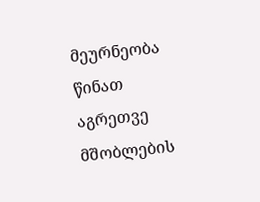მეურნეობა წინათ აგრეთვე მშობლების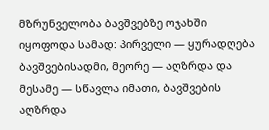მზრუნველობა ბავშვებზე ოჯახში იყოფოდა სამად: პირველი — ყურადღება ბავშვებისადმი, მეორე — აღზრდა და მესამე — სწავლა იმათი, ბავშვების აღზრდა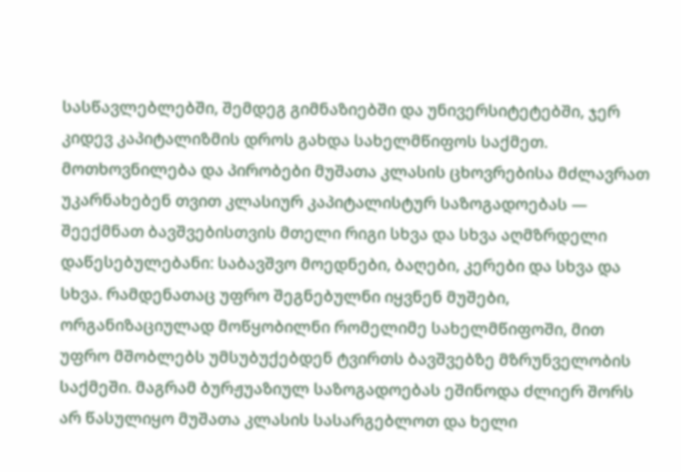სასწავლებლებში, შემდეგ გიმნაზიებში და უნივერსიტეტებში, ჯერ კიდევ კაპიტალიზმის დროს გახდა სახელმწიფოს საქმეთ. მოთხოვნილება და პირობები მუშათა კლასის ცხოვრებისა მძლავრათ უკარნახებენ თვით კლასიურ კაპიტალისტურ საზოგადოებას — შეექმნათ ბავშვებისთვის მთელი რიგი სხვა და სხვა აღმზრდელი დაწესებულებანი: საბავშვო მოედნები, ბაღები, კერები და სხვა და სხვა. რამდენათაც უფრო შეგნებულნი იყვნენ მუშები, ორგანიზაციულად მოწყობილნი რომელიმე სახელმწიფოში, მით უფრო მშობლებს უმსუბუქებდენ ტვირთს ბავშვებზე მზრუნველობის საქმეში. მაგრამ ბურჟუაზიულ საზოგადოებას ეშინოდა ძლიერ შორს არ წასულიყო მუშათა კლასის სასარგებლოთ და ხელი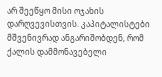არ შეეწყო მისი ოჯახის დარღვევისთვის. კაპიტალისტები მშვენივრად ანგარიშობდენ, რომ ქალის დამმონავებელი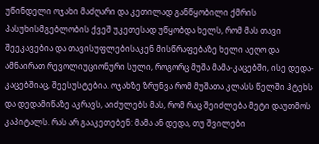უწინდელი ოჯახი მაძღარი და კეთილად განწყობილი ქმრის პასუხისმგებლობის ქვეშ უკეთესად უწყობდა ხელს, რომ მას თავი შეეკავებია და თავისუფლებისაკენ მისწრაფებაზე ხელი აეღო და ამნაირათ რევოლიუციონური სული, როგორც მუშა მამა-კაცებში, ისე დედა-კაცებშიაც, შეესუსტებია. ოჯახზე ზრუნვა რომ მუშათა კლასს წელში ჰტეხს და დედამიწაზე აკრავს, აიძულებს მას, რომ რაც შეიძლება მეტი დაუთმოს კაპიტალს. რას არ გააკეთებენ: მამა ან დედა, თუ შვილები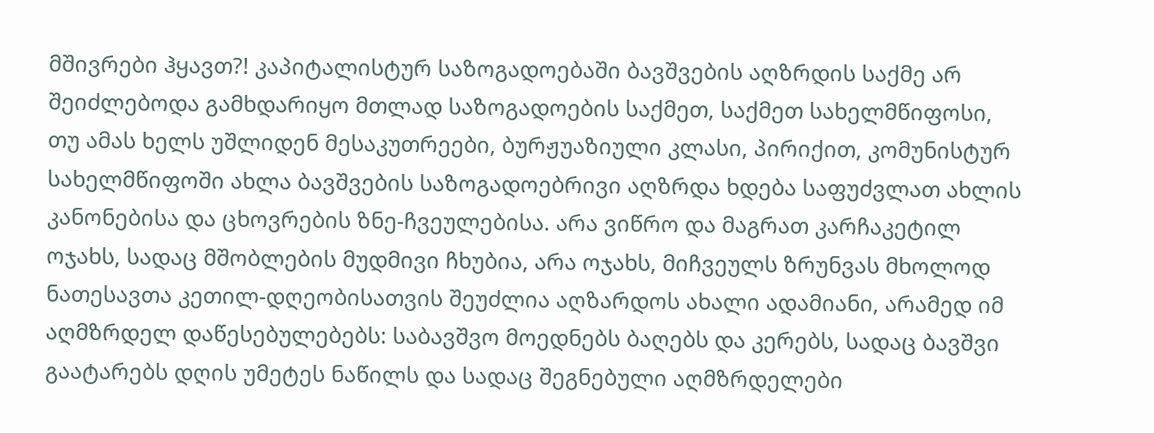მშივრები ჰყავთ?! კაპიტალისტურ საზოგადოებაში ბავშვების აღზრდის საქმე არ შეიძლებოდა გამხდარიყო მთლად საზოგადოების საქმეთ, საქმეთ სახელმწიფოსი, თუ ამას ხელს უშლიდენ მესაკუთრეები, ბურჟუაზიული კლასი, პირიქით, კომუნისტურ სახელმწიფოში ახლა ბავშვების საზოგადოებრივი აღზრდა ხდება საფუძვლათ ახლის კანონებისა და ცხოვრების ზნე-ჩვეულებისა. არა ვიწრო და მაგრათ კარჩაკეტილ ოჯახს, სადაც მშობლების მუდმივი ჩხუბია, არა ოჯახს, მიჩვეულს ზრუნვას მხოლოდ ნათესავთა კეთილ-დღეობისათვის შეუძლია აღზარდოს ახალი ადამიანი, არამედ იმ აღმზრდელ დაწესებულებებს: საბავშვო მოედნებს ბაღებს და კერებს, სადაც ბავშვი გაატარებს დღის უმეტეს ნაწილს და სადაც შეგნებული აღმზრდელები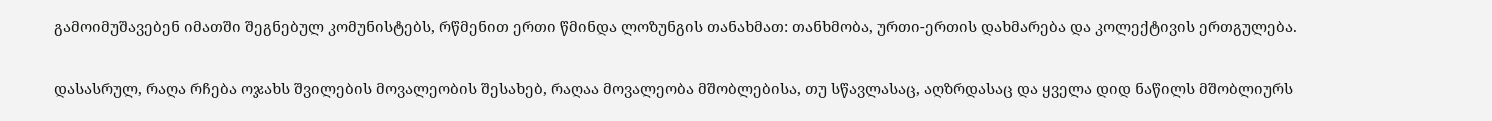გამოიმუშავებენ იმათში შეგნებულ კომუნისტებს, რწმენით ერთი წმინდა ლოზუნგის თანახმათ: თანხმობა, ურთი-ერთის დახმარება და კოლექტივის ერთგულება.

დასასრულ, რაღა რჩება ოჯახს შვილების მოვალეობის შესახებ, რაღაა მოვალეობა მშობლებისა, თუ სწავლასაც, აღზრდასაც და ყველა დიდ ნაწილს მშობლიურს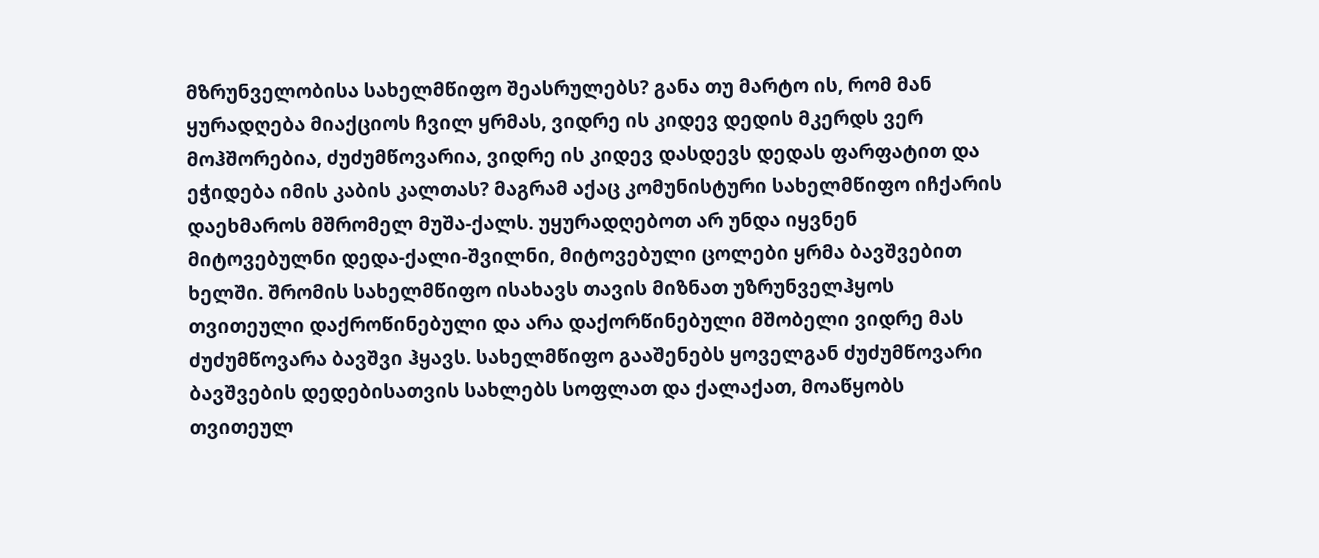მზრუნველობისა სახელმწიფო შეასრულებს? განა თუ მარტო ის, რომ მან ყურადღება მიაქციოს ჩვილ ყრმას, ვიდრე ის კიდევ დედის მკერდს ვერ მოჰშორებია, ძუძუმწოვარია, ვიდრე ის კიდევ დასდევს დედას ფარფატით და ეჭიდება იმის კაბის კალთას? მაგრამ აქაც კომუნისტური სახელმწიფო იჩქარის დაეხმაროს მშრომელ მუშა-ქალს. უყურადღებოთ არ უნდა იყვნენ მიტოვებულნი დედა-ქალი-შვილნი, მიტოვებული ცოლები ყრმა ბავშვებით ხელში. შრომის სახელმწიფო ისახავს თავის მიზნათ უზრუნველჰყოს თვითეული დაქროწინებული და არა დაქორწინებული მშობელი ვიდრე მას ძუძუმწოვარა ბავშვი ჰყავს. სახელმწიფო გააშენებს ყოველგან ძუძუმწოვარი ბავშვების დედებისათვის სახლებს სოფლათ და ქალაქათ, მოაწყობს თვითეულ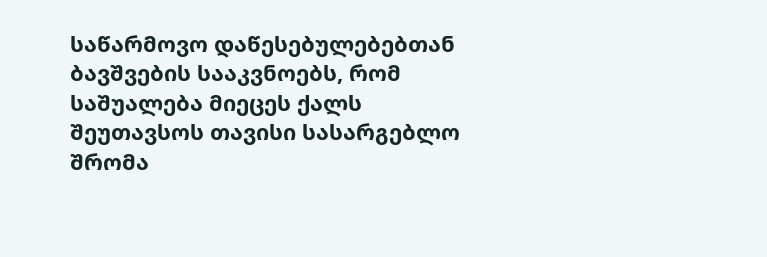საწარმოვო დაწესებულებებთან ბავშვების სააკვნოებს, რომ საშუალება მიეცეს ქალს შეუთავსოს თავისი სასარგებლო შრომა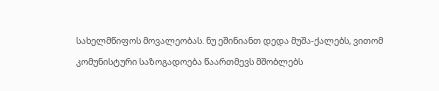სახელმწიფოს მოვალეობას. ნუ ეშინიანთ დედა მუშა-ქალებს, ვითომ კომუნისტური საზოგადოება წაართმევს მშობლებს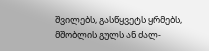შვილებს, გასწყვეტს ყრმებს, მშობლის გულს ან ძალ-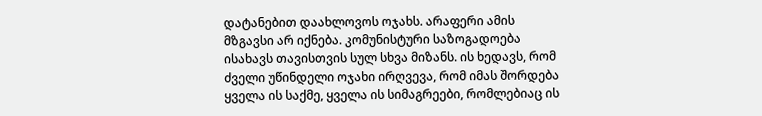დატანებით დაახლოვოს ოჯახს. არაფერი ამის მზგავსი არ იქნება. კომუნისტური საზოგადოება ისახავს თავისთვის სულ სხვა მიზანს. ის ხედავს, რომ ძველი უწინდელი ოჯახი ირღვევა, რომ იმას შორდება ყველა ის საქმე, ყველა ის სიმაგრეები, რომლებიაც ის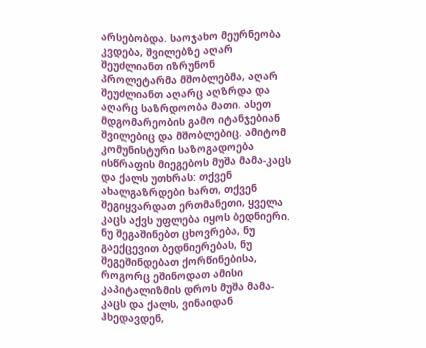არსებობდა. საოჯახო მეურნეობა კვდება, შვილებზე აღარ შეუძლიანთ იზრუნონ პროლეტარმა მშობლებმა, აღარ შეუძლიანთ აღარც აღზრდა და აღარც საზრდოობა მათი. ასეთ მდგომარეობის გამო იტანჯებიან შვილებიც და მშობლებიც. ამიტომ კომუნისტური საზოგადოება ისწრაფის მიეგებოს მუშა მამა-კაცს და ქალს უთხრას: თქვენ ახალგაზრდები ხართ, თქვენ შეგიყვარდათ ერთმანეთი, ყველა კაცს აქვს უფლება იყოს ბედნიერი. ნუ შეგაშინებთ ცხოვრება, ნუ გაექცევით ბედნიერებას, ნუ შეგეშინდებათ ქორწინებისა, როგორც ეშინოდათ ამისი კაპიტალიზმის დროს მუშა მამა-კაცს და ქალს, ვინაიდან ჰხედავდენ,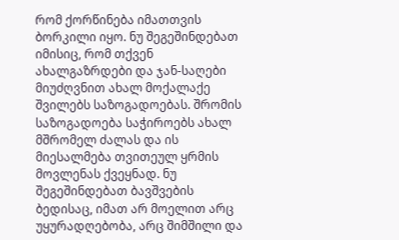რომ ქორწინება იმათთვის ბორკილი იყო. ნუ შეგეშინდებათ იმისიც, რომ თქვენ ახალგაზრდები და ჯან-საღები მიუძღვნით ახალ მოქალაქე შვილებს საზოგადოებას. შრომის საზოგადოება საჭიროებს ახალ მშრომელ ძალას და ის მიესალმება თვითეულ ყრმის მოვლენას ქვეყნად. ნუ შეგეშინდებათ ბავშვების ბედისაც, იმათ არ მოელით არც უყურადღებობა, არც შიმშილი და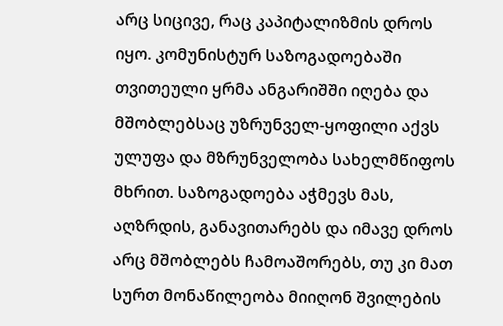არც სიცივე, რაც კაპიტალიზმის დროს იყო. კომუნისტურ საზოგადოებაში თვითეული ყრმა ანგარიშში იღება და მშობლებსაც უზრუნველ-ყოფილი აქვს ულუფა და მზრუნველობა სახელმწიფოს მხრით. საზოგადოება აჭმევს მას, აღზრდის, განავითარებს და იმავე დროს არც მშობლებს ჩამოაშორებს, თუ კი მათ სურთ მონაწილეობა მიიღონ შვილების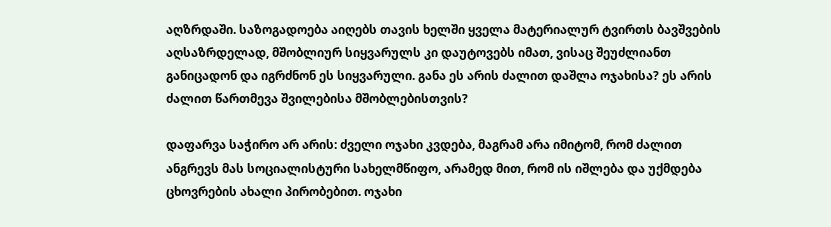აღზრდაში. საზოგადოება აიღებს თავის ხელში ყველა მატერიალურ ტვირთს ბავშვების აღსაზრდელად, მშობლიურ სიყვარულს კი დაუტოვებს იმათ, ვისაც შეუძლიანთ განიცადონ და იგრძნონ ეს სიყვარული. განა ეს არის ძალით დაშლა ოჯახისა? ეს არის ძალით წართმევა შვილებისა მშობლებისთვის?

დაფარვა საჭირო არ არის: ძველი ოჯახი კვდება, მაგრამ არა იმიტომ, რომ ძალით ანგრევს მას სოციალისტური სახელმწიფო, არამედ მით, რომ ის იშლება და უქმდება ცხოვრების ახალი პირობებით. ოჯახი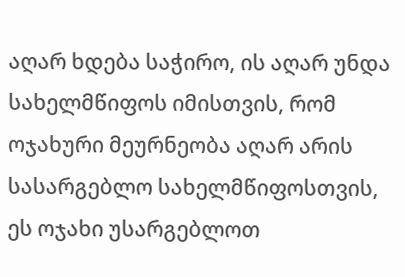აღარ ხდება საჭირო, ის აღარ უნდა სახელმწიფოს იმისთვის, რომ ოჯახური მეურნეობა აღარ არის სასარგებლო სახელმწიფოსთვის, ეს ოჯახი უსარგებლოთ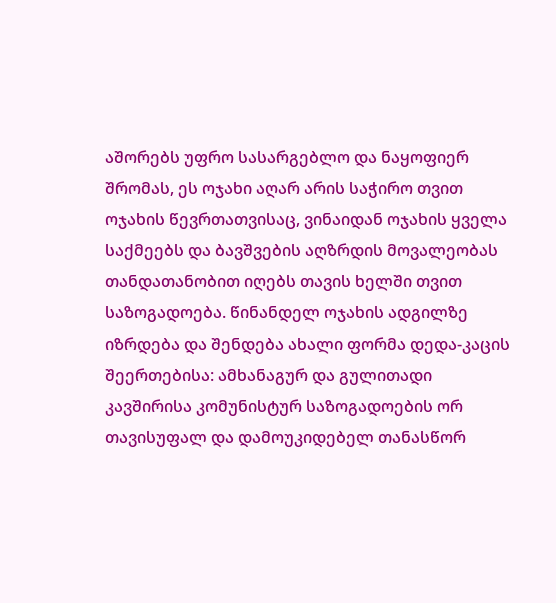აშორებს უფრო სასარგებლო და ნაყოფიერ შრომას, ეს ოჯახი აღარ არის საჭირო თვით ოჯახის წევრთათვისაც, ვინაიდან ოჯახის ყველა საქმეებს და ბავშვების აღზრდის მოვალეობას თანდათანობით იღებს თავის ხელში თვით საზოგადოება. წინანდელ ოჯახის ადგილზე იზრდება და შენდება ახალი ფორმა დედა-კაცის შეერთებისა: ამხანაგურ და გულითადი კავშირისა კომუნისტურ საზოგადოების ორ თავისუფალ და დამოუკიდებელ თანასწორ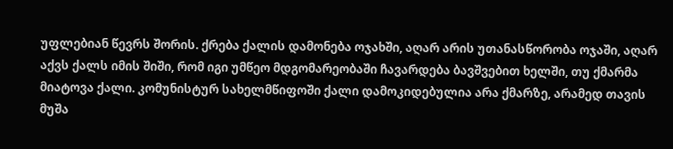უფლებიან წევრს შორის. ქრება ქალის დამონება ოჯახში, აღარ არის უთანასწორობა ოჯაში, აღარ აქვს ქალს იმის შიში, რომ იგი უმწეო მდგომარეობაში ჩავარდება ბავშვებით ხელში, თუ ქმარმა მიატოვა ქალი. კომუნისტურ სახელმწიფოში ქალი დამოკიდებულია არა ქმარზე, არამედ თავის მუშა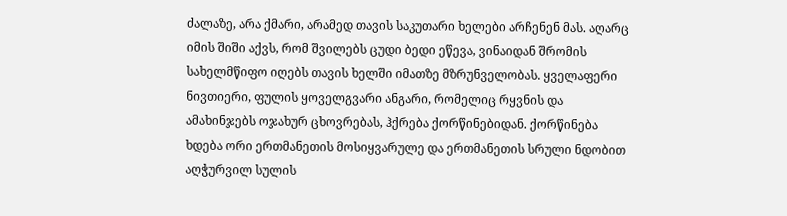ძალაზე, არა ქმარი, არამედ თავის საკუთარი ხელები არჩენენ მას. აღარც იმის შიში აქვს, რომ შვილებს ცუდი ბედი ეწევა, ვინაიდან შრომის სახელმწიფო იღებს თავის ხელში იმათზე მზრუნველობას. ყველაფერი ნივთიერი, ფულის ყოველგვარი ანგარი, რომელიც რყვნის და ამახინჯებს ოჯახურ ცხოვრებას, ჰქრება ქორწინებიდან. ქორწინება ხდება ორი ერთმანეთის მოსიყვარულე და ერთმანეთის სრული ნდობით აღჭურვილ სულის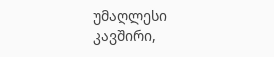უმაღლესი კავშირი,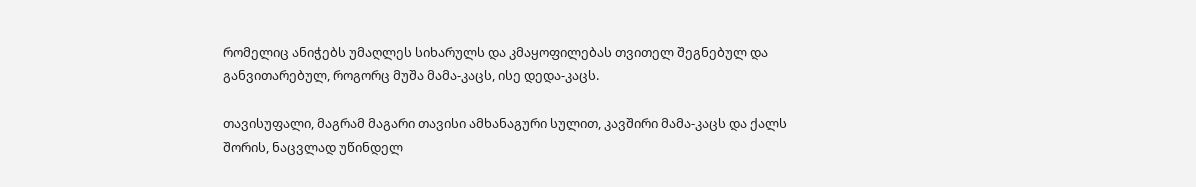რომელიც ანიჭებს უმაღლეს სიხარულს და კმაყოფილებას თვითელ შეგნებულ და განვითარებულ, როგორც მუშა მამა-კაცს, ისე დედა-კაცს.

თავისუფალი, მაგრამ მაგარი თავისი ამხანაგური სულით, კავშირი მამა-კაცს და ქალს შორის, ნაცვლად უწინდელ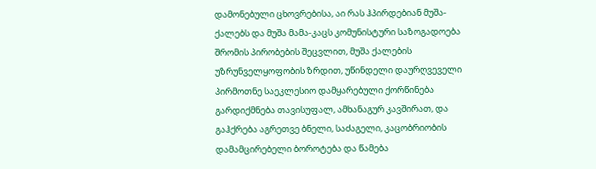დამონებული ცხოვრებისა, აი რას ჰპირდებიან მუშა-ქალებს და მუშა მამა-კაცს კომუნისტური საზოგადოება შრომის პირობების შეცვლით, მუშა ქალების უზრუნველყოფობის ზრდით, უწინდელი დაურღვეველი პირმოთნე საეკლესიო დამყარებული ქორწინება გარდიქმნება თავისუფალ, ამხანაგურ კავშირათ, და გაჰქრება აგრეთვე ბნელი, საძაგელი, კაცობრიობის დამამცირებელი ბოროტება და წამება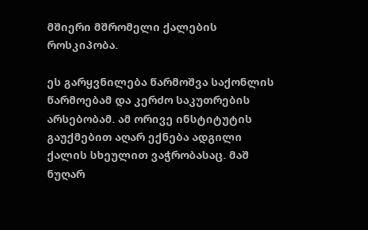მშიერი მშრომელი ქალების როსკიპობა.

ეს გარყვნილება წარმოშვა საქონლის წარმოებამ და კერძო საკუთრების არსებობამ. ამ ორივე ინსტიტუტის გაუქმებით აღარ ექნება ადგილი ქალის სხეულით ვაჭრობასაც. მაშ ნუღარ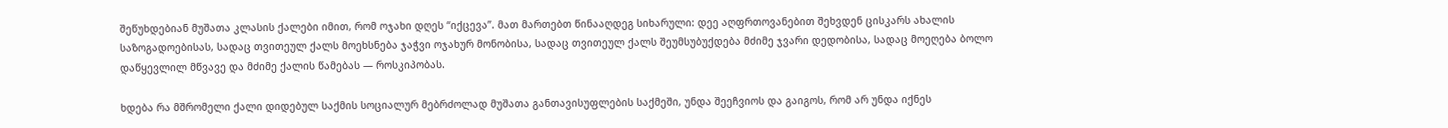შეწუხდებიან მუშათა კლასის ქალები იმით, რომ ოჯახი დღეს “იქცევა”. მათ მართებთ წინააღდეგ სიხარული: დეე აღფრთოვანებით შეხვდენ ცისკარს ახალის საზოგადოებისას, სადაც თვითეულ ქალს მოეხსნება ჯაჭვი ოჯახურ მონობისა, სადაც თვითეულ ქალს შეუმსუბუქდება მძიმე ჯვარი დედობისა, სადაც მოეღება ბოლო დაწყევლილ მწვავე და მძიმე ქალის წამებას — როსკიპობას.

ხდება რა მშრომელი ქალი დიდებულ საქმის სოციალურ მებრძოლად მუშათა განთავისუფლების საქმეში, უნდა შეეჩვიოს და გაიგოს, რომ არ უნდა იქნეს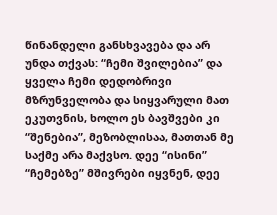წინანდელი განსხვავება და არ უნდა თქვას: “ჩემი შვილებია” და ყველა ჩემი დედობრივი მზრუნველობა და სიყვარული მათ ეკუთვნის, ხოლო ეს ბავშვები კი “შენებია”, მეზობლისაა, მათთან მე საქმე არა მაქვსო. დეე “ისინი” “ჩემებზე” მშივრები იყვნენ, დეე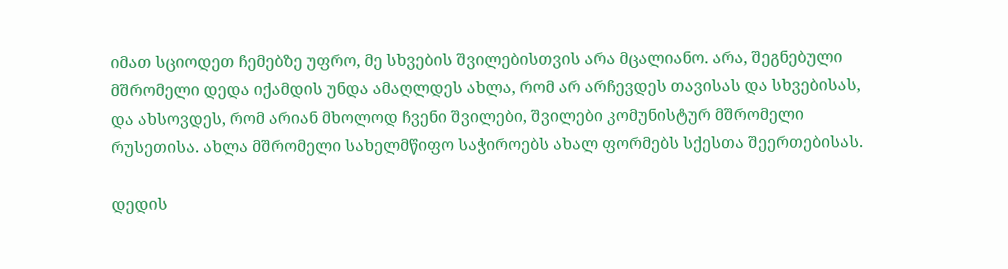იმათ სციოდეთ ჩემებზე უფრო, მე სხვების შვილებისთვის არა მცალიანო. არა, შეგნებული მშრომელი დედა იქამდის უნდა ამაღლდეს ახლა, რომ არ არჩევდეს თავისას და სხვებისას, და ახსოვდეს, რომ არიან მხოლოდ ჩვენი შვილები, შვილები კომუნისტურ მშრომელი რუსეთისა. ახლა მშრომელი სახელმწიფო საჭიროებს ახალ ფორმებს სქესთა შეერთებისას.

დედის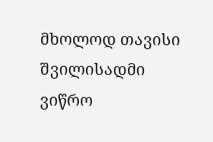მხოლოდ თავისი შვილისადმი ვიწრო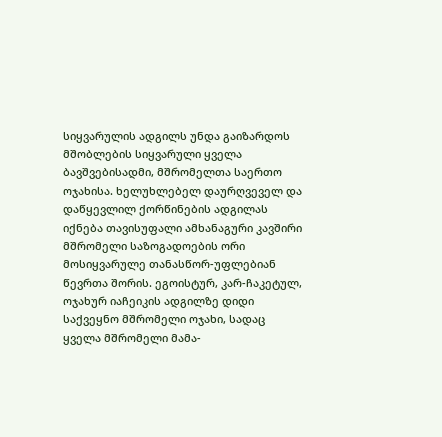სიყვარულის ადგილს უნდა გაიზარდოს მშობლების სიყვარული ყველა ბავშვებისადმი, მშრომელთა საერთო ოჯახისა. ხელუხლებელ დაურღვეველ და დაწყევლილ ქორწინების ადგილას იქნება თავისუფალი ამხანაგური კავშირი მშრომელი საზოგადოების ორი მოსიყვარულე თანასწორ-უფლებიან წევრთა შორის. ეგოისტურ, კარ-ჩაკეტულ, ოჯახურ იაჩეიკის ადგილზე დიდი საქვეყნო მშრომელი ოჯახი, სადაც ყველა მშრომელი მამა-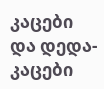კაცები და დედა-კაცები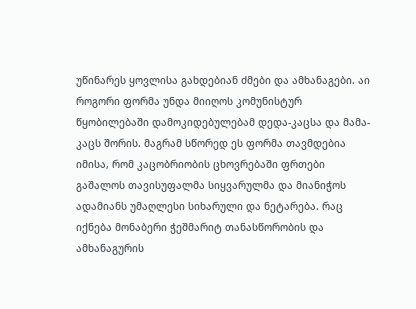უწინარეს ყოვლისა გახდებიან ძმები და ამხანაგები. აი როგორი ფორმა უნდა მიიღოს კომუნისტურ წყობილებაში დამოკიდებულებამ დედა-კაცსა და მამა-კაცს შორის. მაგრამ სწორედ ეს ფორმა თავმდებია იმისა, რომ კაცობრიობის ცხოვრებაში ფრთები გაშალოს თავისუფალმა სიყვარულმა და მიანიჭოს ადამიანს უმაღლესი სიხარული და ნეტარება. რაც იქნება მონაბერი ჭეშმარიტ თანასწორობის და ამხანაგურის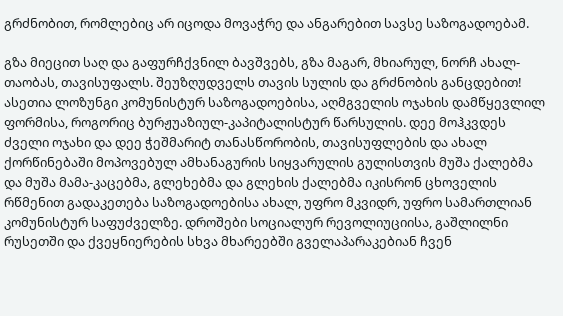გრძნობით, რომლებიც არ იცოდა მოვაჭრე და ანგარებით სავსე საზოგადოებამ.

გზა მიეცით საღ და გაფურჩქვნილ ბავშვებს, გზა მაგარ, მხიარულ, ნორჩ ახალ-თაობას, თავისუფალს. შეუზღუდველს თავის სულის და გრძნობის განცდებით! ასეთია ლოზუნგი კომუნისტურ საზოგადოებისა, აღმგველის ოჯახის დამწყევლილ ფორმისა, როგორიც ბურჟუაზიულ-კაპიტალისტურ წარსულის. დეე მოჰკვდეს ძველი ოჯახი და დეე ჭეშმარიტ თანასწორობის, თავისუფლების და ახალ ქორწინებაში მოპოვებულ ამხანაგურის სიყვარულის გულისთვის მუშა ქალებმა და მუშა მამა-კაცებმა, გლეხებმა და გლეხის ქალებმა იკისრონ ცხოველის რწმენით გადაკეთება საზოგადოებისა ახალ, უფრო მკვიდრ, უფრო სამართლიან კომუნისტურ საფუძველზე. დროშები სოციალურ რევოლიუციისა, გაშლილნი რუსეთში და ქვეყნიერების სხვა მხარეებში გველაპარაკებიან ჩვენ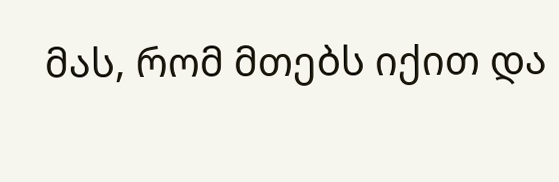მას, რომ მთებს იქით და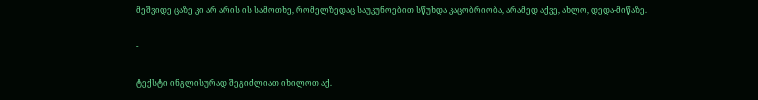მეშვიდე ცაზე კი არ არის ის სამოთხე, რომელზედაც საუკუნოებით სწუხდა კაცობრიობა, არამედ აქვე, ახლო, დედა-მიწაზე.

-

ტექსტი ინგლისურად შეგიძლიათ იხილოთ აქ.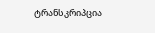ტრანსკრიპცია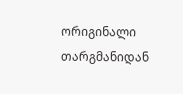ორიგინალი თარგმანიდან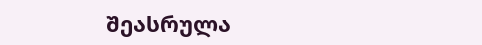შეასრულა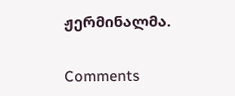ჟერმინალმა.

Comments